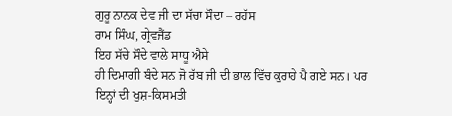ਗੁਰੂ ਨਾਨਕ ਦੇਵ ਜੀ ਦਾ ਸੱਚਾ ਸੌਦਾ – ਰਹੱਸ
ਰਾਮ ਸਿੰਘ, ਗ੍ਰੇਵਜੈਂਡ
ਇਹ ਸੱਚੇ ਸੌਦੇ ਵਾਲੇ ਸਾਧੂ ਐਸੇ
ਹੀ ਦਿਮਾਗੀ ਬੰਦੇ ਸਨ ਜੋ ਰੱਬ ਜੀ ਦੀ ਭਾਲ ਵਿੱਚ ਕੁਰਾਹੇ ਪੈ ਗਏ ਸਨ। ਪਰ ਇਨ੍ਹਾਂ ਦੀ ਖੁਸ਼-ਕਿਸਮਤੀ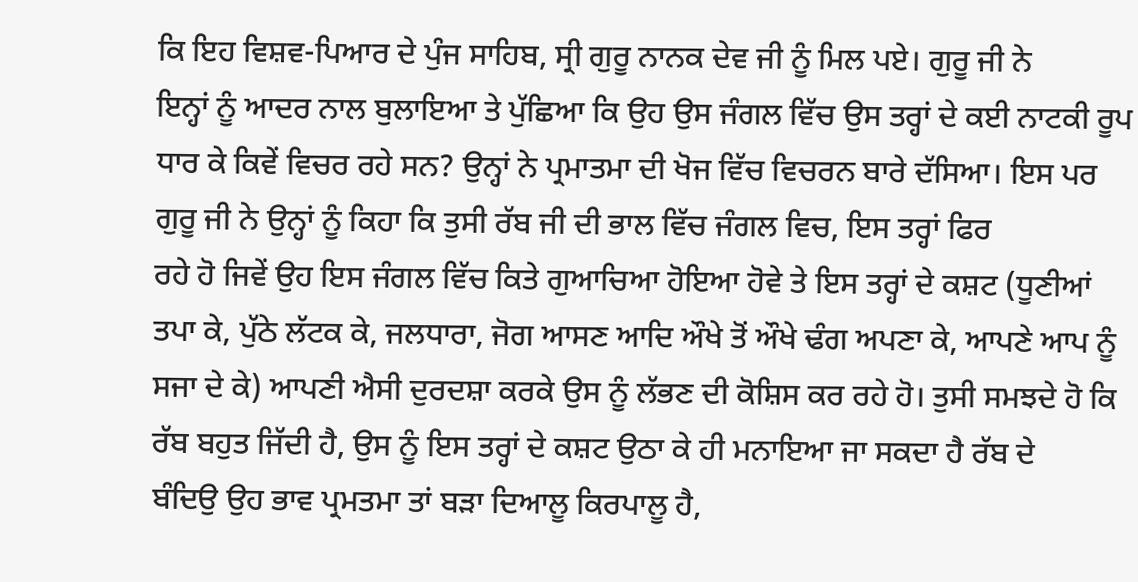ਕਿ ਇਹ ਵਿਸ਼ਵ-ਪਿਆਰ ਦੇ ਪੁੰਜ ਸਾਹਿਬ, ਸ੍ਰੀ ਗੁਰੂ ਨਾਨਕ ਦੇਵ ਜੀ ਨੂੰ ਮਿਲ ਪਏ। ਗੁਰੂ ਜੀ ਨੇ
ਇਨ੍ਹਾਂ ਨੂੰ ਆਦਰ ਨਾਲ ਬੁਲਾਇਆ ਤੇ ਪੁੱਛਿਆ ਕਿ ਉਹ ਉਸ ਜੰਗਲ ਵਿੱਚ ਉਸ ਤਰ੍ਹਾਂ ਦੇ ਕਈ ਨਾਟਕੀ ਰੂਪ
ਧਾਰ ਕੇ ਕਿਵੇਂ ਵਿਚਰ ਰਹੇ ਸਨ? ਉਨ੍ਹਾਂ ਨੇ ਪ੍ਰਮਾਤਮਾ ਦੀ ਖੋਜ ਵਿੱਚ ਵਿਚਰਨ ਬਾਰੇ ਦੱਸਿਆ। ਇਸ ਪਰ
ਗੁਰੂ ਜੀ ਨੇ ਉਨ੍ਹਾਂ ਨੂੰ ਕਿਹਾ ਕਿ ਤੁਸੀ ਰੱਬ ਜੀ ਦੀ ਭਾਲ ਵਿੱਚ ਜੰਗਲ ਵਿਚ, ਇਸ ਤਰ੍ਹਾਂ ਫਿਰ
ਰਹੇ ਹੋ ਜਿਵੇਂ ਉਹ ਇਸ ਜੰਗਲ ਵਿੱਚ ਕਿਤੇ ਗੁਆਚਿਆ ਹੋਇਆ ਹੋਵੇ ਤੇ ਇਸ ਤਰ੍ਹਾਂ ਦੇ ਕਸ਼ਟ (ਧੂਣੀਆਂ
ਤਪਾ ਕੇ, ਪੁੱਠੇ ਲੱਟਕ ਕੇ, ਜਲਧਾਰਾ, ਜੋਗ ਆਸਣ ਆਦਿ ਔਖੇ ਤੋਂ ਔਖੇ ਢੰਗ ਅਪਣਾ ਕੇ, ਆਪਣੇ ਆਪ ਨੂੰ
ਸਜਾ ਦੇ ਕੇ) ਆਪਣੀ ਐਸੀ ਦੁਰਦਸ਼ਾ ਕਰਕੇ ਉਸ ਨੂੰ ਲੱਭਣ ਦੀ ਕੋਸ਼ਿਸ ਕਰ ਰਹੇ ਹੋ। ਤੁਸੀ ਸਮਝਦੇ ਹੋ ਕਿ
ਰੱਬ ਬਹੁਤ ਜਿੱਦੀ ਹੈ, ਉਸ ਨੂੰ ਇਸ ਤਰ੍ਹਾਂ ਦੇ ਕਸ਼ਟ ਉਠਾ ਕੇ ਹੀ ਮਨਾਇਆ ਜਾ ਸਕਦਾ ਹੈ ਰੱਬ ਦੇ
ਬੰਦਿਉ ਉਹ ਭਾਵ ਪ੍ਰਮਤਮਾ ਤਾਂ ਬੜਾ ਦਿਆਲੂ ਕਿਰਪਾਲੂ ਹੈ,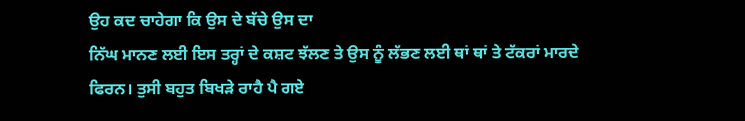ਉਹ ਕਦ ਚਾਹੇਗਾ ਕਿ ਉਸ ਦੇ ਬੱਚੇ ਉਸ ਦਾ
ਨਿੱਘ ਮਾਨਣ ਲਈ ਇਸ ਤਰ੍ਹਾਂ ਦੇ ਕਸ਼ਟ ਝੱਲਣ ਤੇ ਉਸ ਨੂੰ ਲੱਭਣ ਲਈ ਥਾਂ ਥਾਂ ਤੇ ਟੱਕਰਾਂ ਮਾਰਦੇ
ਫਿਰਨ। ਤੁਸੀ ਬਹੁਤ ਬਿਖੜੇ ਰਾਹੈ ਪੈ ਗਏ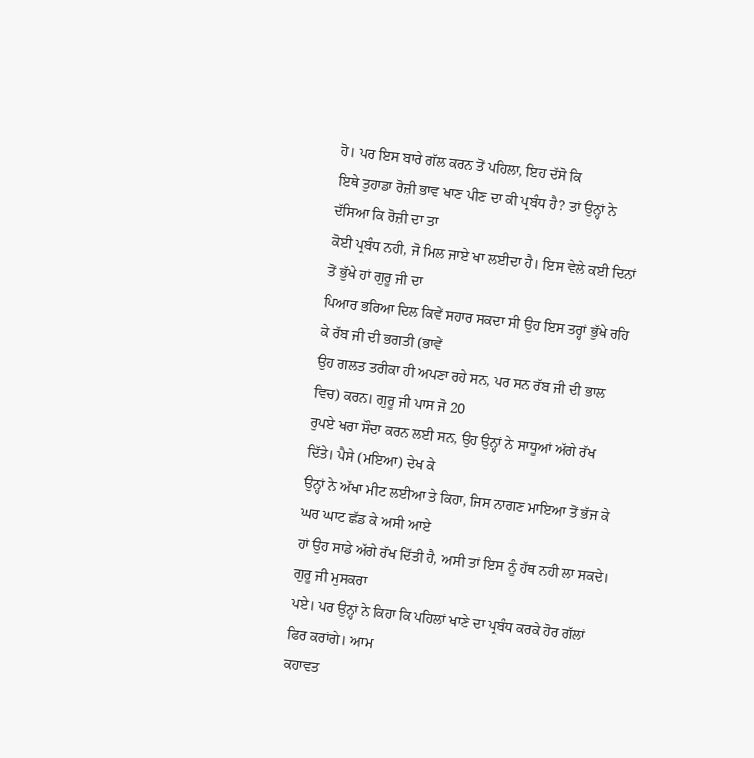ਹੋ। ਪਰ ਇਸ ਬਾਰੇ ਗੱਲ ਕਰਨ ਤੋਂ ਪਹਿਲਾ, ਇਹ ਦੱਸੋ ਕਿ
ਇਥੇ ਤੁਹਾਡਾ ਰੋਜ਼ੀ ਭਾਵ ਖਾਣ ਪੀਣ ਦਾ ਕੀ ਪ੍ਰਬੰਧ ਹੈ? ਤਾਂ ਉਨ੍ਹਾਂ ਨੇ ਦੱਸਿਆ ਕਿ ਰੋਜ਼ੀ ਦਾ ਤਾ
ਕੋਈ ਪ੍ਰਬੰਧ ਨਹੀ, ਜੋ ਮਿਲ ਜਾਏ ਖਾ ਲਈਦਾ ਹੈ। ਇਸ ਵੇਲੇ ਕਈ ਦਿਨਾਂ ਤੋਂ ਭੁੱਖੇ ਹਾਂ ਗੁਰੂ ਜੀ ਦਾ
ਪਿਆਰ ਭਰਿਆ ਦਿਲ ਕਿਵੇਂ ਸਹਾਰ ਸਕਦਾ ਸੀ ਉਹ ਇਸ ਤਰ੍ਹਾਂ ਭੁੱਖੇ ਰਹਿ ਕੇ ਰੱਬ ਜੀ ਦੀ ਭਗਤੀ (ਭਾਵੇਂ
ਉਹ ਗਲਤ ਤਰੀਕਾ ਹੀ ਅਪਣਾ ਰਹੇ ਸਨ, ਪਰ ਸਨ ਰੱਬ ਜੀ ਦੀ ਭਾਲ ਵਿਚ) ਕਰਨ। ਗੁਰੂ ਜੀ ਪਾਸ ਜੋ 20
ਰੁਪਏ ਖਰਾ ਸੌਦਾ ਕਰਨ ਲਈ ਸਨ, ਉਹ ਉਨ੍ਹਾਂ ਨੇ ਸਾਧੂਆਂ ਅੱਗੇ ਰੱਖ ਦਿੱਤੇ। ਪੈਸੇ (ਮਇਆ) ਦੇਖ ਕੇ
ਉਨ੍ਹਾਂ ਨੇ ਅੱਖਾ ਮੀਟ ਲਈਆ ਤੇ ਕਿਹਾ, ਜਿਸ ਨਾਗਣ ਮਾਇਆ ਤੋਂ ਭੱਜ ਕੇ ਘਰ ਘਾਟ ਛੱਡ ਕੇ ਅਸੀ ਆਏ
ਹਾਂ ਉਹ ਸਾਡੇ ਅੱਗੇ ਰੱਖ ਦਿੱਤੀ ਹੈ, ਅਸੀ ਤਾਂ ਇਸ ਨੂੰ ਹੱਥ ਨਹੀ ਲਾ ਸਕਦੇ। ਗੁਰੂ ਜੀ ਮੁਸਕਰਾ
ਪਏ। ਪਰ ਉਨ੍ਹਾਂ ਨੇ ਕਿਹਾ ਕਿ ਪਹਿਲਾਂ ਖਾਣੇ ਦਾ ਪ੍ਰਬੰਧ ਕਰਕੇ ਹੋਰ ਗੱਲਾਂ ਫਿਰ ਕਰਾਂਗੇ। ਆਮ
ਕਹਾਵਤ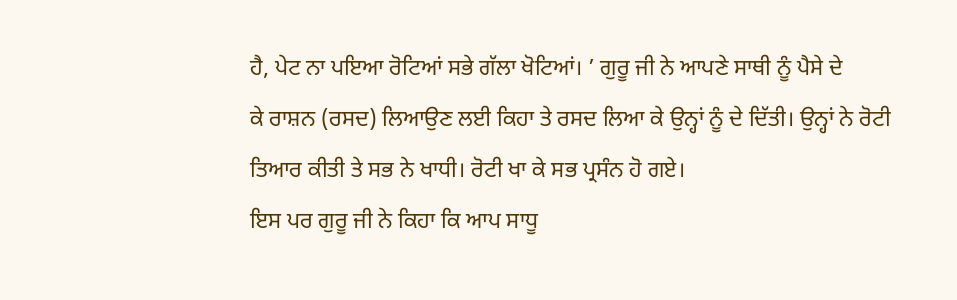ਹੈ, ਪੇਟ ਨਾ ਪਇਆ ਰੋਟਿਆਂ ਸਭੇ ਗੱਲਾ ਖੋਟਿਆਂ। ’ ਗੁਰੂ ਜੀ ਨੇ ਆਪਣੇ ਸਾਥੀ ਨੂੰ ਪੈਸੇ ਦੇ
ਕੇ ਰਾਸ਼ਨ (ਰਸਦ) ਲਿਆਉਣ ਲਈ ਕਿਹਾ ਤੇ ਰਸਦ ਲਿਆ ਕੇ ਉਨ੍ਹਾਂ ਨੂੰ ਦੇ ਦਿੱਤੀ। ਉਨ੍ਹਾਂ ਨੇ ਰੋਟੀ
ਤਿਆਰ ਕੀਤੀ ਤੇ ਸਭ ਨੇ ਖਾਧੀ। ਰੋਟੀ ਖਾ ਕੇ ਸਭ ਪ੍ਰਸੰਨ ਹੋ ਗਏ।
ਇਸ ਪਰ ਗੁਰੂ ਜੀ ਨੇ ਕਿਹਾ ਕਿ ਆਪ ਸਾਧੂ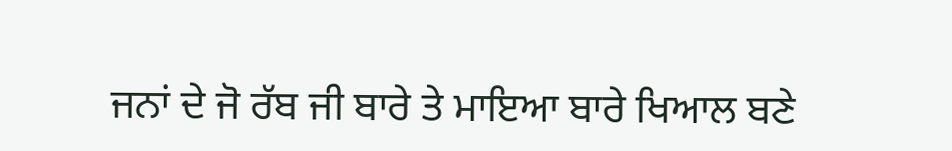ਜਨਾਂ ਦੇ ਜੋ ਰੱਬ ਜੀ ਬਾਰੇ ਤੇ ਮਾਇਆ ਬਾਰੇ ਖਿਆਲ ਬਣੇ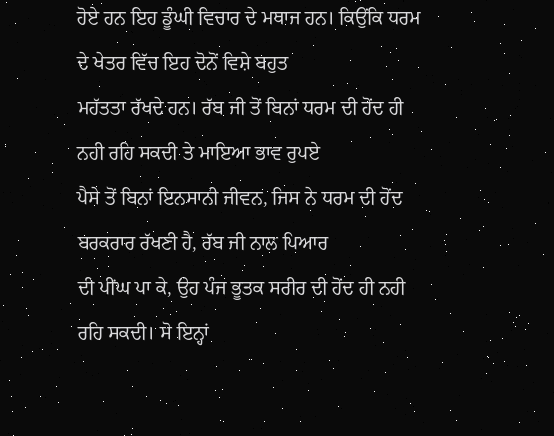ਹੋਏ ਹਨ ਇਹ ਡੂੰਘੀ ਵਿਚਾਰ ਦੇ ਮਥਾਜ ਹਨ। ਕਿਉਂਕਿ ਧਰਮ ਦੇ ਖੇਤਰ ਵਿੱਚ ਇਹ ਦੋਨੋਂ ਵਿਸ਼ੇ ਬਹੁਤ
ਮਹੱਤਤਾ ਰੱਖਦੇ ਹਨ। ਰੱਬ ਜੀ ਤੋਂ ਬਿਨਾਂ ਧਰਮ ਦੀ ਹੋਂਦ ਹੀ ਨਹੀ ਰਹਿ ਸਕਦੀ ਤੇ ਮਾਇਆ ਭਾਵ ਰੁਪਏ
ਪੈਸੇ ਤੋਂ ਬਿਨਾਂ ਇਨਸਾਨੀ ਜੀਵਨ, ਜਿਸ ਨੇ ਧਰਮ ਦੀ ਹੋਂਦ ਬਰਕਰਾਰ ਰੱਖਣੀ ਹੈ, ਰੱਬ ਜੀ ਨਾਲ ਪਿਆਰ
ਦੀ ਪੀਂਘ ਪਾ ਕੇ, ਉਹ ਪੰਜ ਭੂਤਕ ਸਰੀਰ ਦੀ ਹੋਂਦ ਹੀ ਨਹੀ ਰਹਿ ਸਕਦੀ। ਸੋ ਇਨ੍ਹਾਂ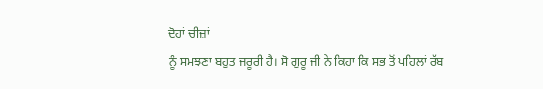ਦੋਹਾਂ ਚੀਜ਼ਾਂ
ਨੂੰ ਸਮਝਣਾ ਬਹੁਤ ਜਰੂਰੀ ਹੈ। ਸੋ ਗੁਰੂ ਜੀ ਨੇ ਕਿਹਾ ਕਿ ਸਭ ਤੋਂ ਪਹਿਲਾਂ ਰੱਬ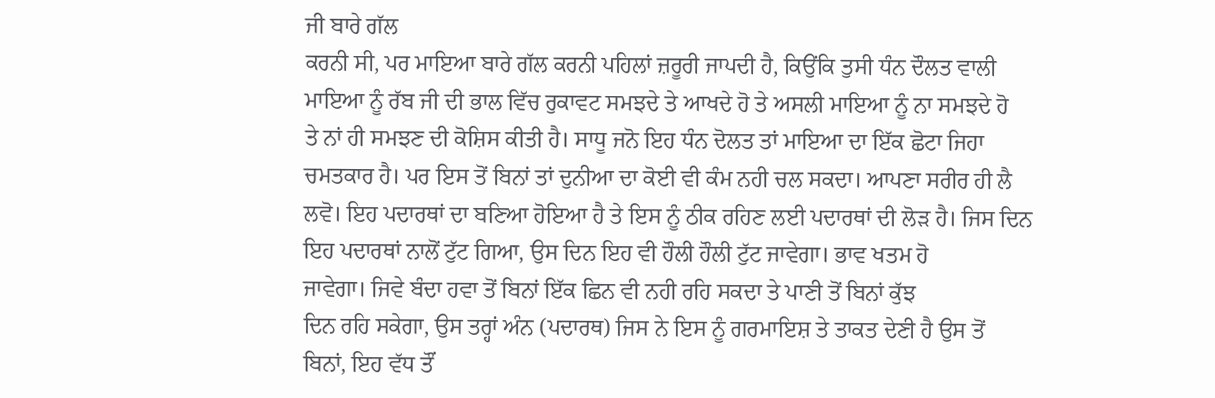ਜੀ ਬਾਰੇ ਗੱਲ
ਕਰਨੀ ਸੀ, ਪਰ ਮਾਇਆ ਬਾਰੇ ਗੱਲ ਕਰਨੀ ਪਹਿਲਾਂ ਜ਼ਰੂਰੀ ਜਾਪਦੀ ਹੈ, ਕਿਉਂਕਿ ਤੁਸੀ ਧੰਨ ਦੌਲਤ ਵਾਲੀ
ਮਾਇਆ ਨੂੰ ਰੱਬ ਜੀ ਦੀ ਭਾਲ ਵਿੱਚ ਰੁਕਾਵਟ ਸਮਝਦੇ ਤੇ ਆਖਦੇ ਹੋ ਤੇ ਅਸਲੀ ਮਾਇਆ ਨੂੰ ਨਾ ਸਮਝਦੇ ਹੋ
ਤੇ ਨਾਂ ਹੀ ਸਮਝਣ ਦੀ ਕੋਸ਼ਿਸ ਕੀਤੀ ਹੈ। ਸਾਧੂ ਜਨੋ ਇਹ ਧੰਨ ਦੋਲਤ ਤਾਂ ਮਾਇਆ ਦਾ ਇੱਕ ਛੋਟਾ ਜਿਹਾ
ਚਮਤਕਾਰ ਹੈ। ਪਰ ਇਸ ਤੋਂ ਬਿਨਾਂ ਤਾਂ ਦੁਨੀਆ ਦਾ ਕੋਈ ਵੀ ਕੰਮ ਨਹੀ ਚਲ ਸਕਦਾ। ਆਪਣਾ ਸਰੀਰ ਹੀ ਲੈ
ਲਵੋ। ਇਹ ਪਦਾਰਥਾਂ ਦਾ ਬਣਿਆ ਹੋਇਆ ਹੈ ਤੇ ਇਸ ਨੂੰ ਠੀਕ ਰਹਿਣ ਲਈ ਪਦਾਰਥਾਂ ਦੀ ਲੋੜ ਹੈ। ਜਿਸ ਦਿਨ
ਇਹ ਪਦਾਰਥਾਂ ਨਾਲੋਂ ਟੁੱਟ ਗਿਆ, ਉਸ ਦਿਨ ਇਹ ਵੀ ਹੌਲੀ ਹੌਲੀ ਟੁੱਟ ਜਾਵੇਗਾ। ਭਾਵ ਖਤਮ ਹੋ
ਜਾਵੇਗਾ। ਜਿਵੇ ਬੰਦਾ ਹਵਾ ਤੋਂ ਬਿਨਾਂ ਇੱਕ ਛਿਨ ਵੀ ਨਹੀ ਰਹਿ ਸਕਦਾ ਤੇ ਪਾਣੀ ਤੋਂ ਬਿਨਾਂ ਕੁੱਝ
ਦਿਨ ਰਹਿ ਸਕੇਗਾ, ਉਸ ਤਰ੍ਹਾਂ ਅੰਨ (ਪਦਾਰਥ) ਜਿਸ ਨੇ ਇਸ ਨੂੰ ਗਰਮਾਇਸ਼ ਤੇ ਤਾਕਤ ਦੇਣੀ ਹੈ ਉਸ ਤੋਂ
ਬਿਨਾਂ, ਇਹ ਵੱਧ ਤੌਂ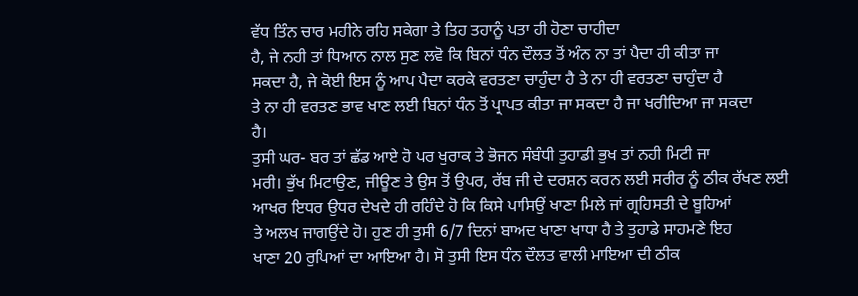ਵੱਧ ਤਿੰਨ ਚਾਰ ਮਹੀਨੇ ਰਹਿ ਸਕੇਗਾ ਤੇ ਤਿਹ ਤਹਾਨੂੰ ਪਤਾ ਹੀ ਹੋਣਾ ਚਾਹੀਦਾ
ਹੈ, ਜੇ ਨਹੀ ਤਾਂ ਧਿਆਨ ਨਾਲ ਸੁਣ ਲਵੋ ਕਿ ਬਿਨਾਂ ਧੰਨ ਦੌਲਤ ਤੋਂ ਅੰਨ ਨਾ ਤਾਂ ਪੈਦਾ ਹੀ ਕੀਤਾ ਜਾ
ਸਕਦਾ ਹੈ, ਜੇ ਕੋਈ ਇਸ ਨੂੰ ਆਪ ਪੈਦਾ ਕਰਕੇ ਵਰਤਣਾ ਚਾਹੁੰਦਾ ਹੈ ਤੇ ਨਾ ਹੀ ਵਰਤਣਾ ਚਾਹੁੰਦਾ ਹੈ
ਤੇ ਨਾ ਹੀ ਵਰਤਣ ਭਾਵ ਖਾਣ ਲਈ ਬਿਨਾਂ ਧੰਨ ਤੋਂ ਪ੍ਰਾਪਤ ਕੀਤਾ ਜਾ ਸਕਦਾ ਹੈ ਜਾ ਖਰੀਦਿਆ ਜਾ ਸਕਦਾ
ਹੈ।
ਤੁਸੀ ਘਰ- ਬਰ ਤਾਂ ਛੱਡ ਆਏ ਹੋ ਪਰ ਖੁਰਾਕ ਤੇ ਭੋਜਨ ਸੰਬੰਧੀ ਤੁਹਾਡੀ ਭੁਖ ਤਾਂ ਨਹੀ ਮਿਟੀ ਜਾ
ਮਰੀ। ਭੁੱਖ ਮਿਟਾਉਣ, ਜੀਊਣ ਤੇ ਉਸ ਤੋਂ ਉਪਰ, ਰੱਬ ਜੀ ਦੇ ਦਰਸ਼ਨ ਕਰਨ ਲਈ ਸਰੀਰ ਨੂੰ ਠੀਕ ਰੱਖਣ ਲਈ
ਆਖਰ ਇਧਰ ਉਧਰ ਦੇਖਦੇ ਹੀ ਰਹਿੰਦੇ ਹੋ ਕਿ ਕਿਸੇ ਪਾਸਿਉਂ ਖਾਣਾ ਮਿਲੇ ਜਾਂ ਗ੍ਰਹਿਸਤੀ ਦੇ ਬੂਹਿਆਂ
ਤੇ ਅਲਖ ਜਾਗਉਂਦੇ ਹੋ। ਹੁਣ ਹੀ ਤੁਸੀ 6/7 ਦਿਨਾਂ ਬਾਅਦ ਖਾਣਾ ਖਾਧਾ ਹੈ ਤੇ ਤੁਹਾਡੇ ਸਾਹਮਣੇ ਇਹ
ਖਾਣਾ 20 ਰੁਪਿਆਂ ਦਾ ਆਇਆ ਹੈ। ਸੋ ਤੁਸੀ ਇਸ ਧੰਨ ਦੌਲਤ ਵਾਲੀ ਮਾਇਆ ਦੀ ਠੀਕ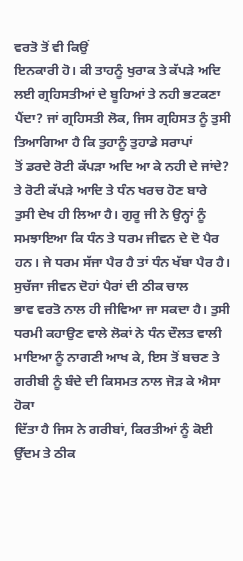ਵਰਤੋ ਤੋਂ ਵੀ ਕਿਉਂ
ਇਨਕਾਰੀ ਹੋ। ਕੀ ਤਾਹਨੂੰ ਖੁਰਾਕ ਤੇ ਕੱਪੜੇ ਅਦਿ ਲਈ ਗ੍ਰਹਿਸਤੀਆਂ ਦੇ ਬੂਹਿਆਂ ਤੇ ਨਹੀ ਭਟਕਣਾ
ਪੈਂਦਾ? ਜਾਂ ਗ੍ਰਹਿਸਤੀ ਲੋਕ, ਜਿਸ ਗ੍ਰਹਿਸਤ ਨੂੰ ਤੁਸੀ ਤਿਆਗਿਆ ਹੈ ਕਿ ਤੁਹਾਨੂੰ ਤੁਹਾਡੇ ਸਰਾਪਾਂ
ਤੋਂ ਡਰਦੇ ਰੋਟੀ ਕੱਪੜਾ ਅਦਿ ਆ ਕੇ ਨਹੀ ਦੇ ਜਾਂਦੇ? ਤੇ ਰੋਟੀ ਕੱਪੜੇ ਆਦਿ ਤੇ ਧੰਨ ਖਰਚ ਹੋਣ ਬਾਰੇ
ਤੁਸੀ ਦੇਖ ਹੀ ਲਿਆ ਹੈ। ਗੁਰੂ ਜੀ ਨੇ ਉਨ੍ਹਾਂ ਨੂੰ ਸਮਝਾਇਆ ਕਿ ਧੰਨ ਤੇ ਧਰਮ ਜੀਵਨ ਦੇ ਦੋ ਪੈਰ
ਹਨ। ਜੇ ਧਰਮ ਸੱਜਾ ਪੈਰ ਹੈ ਤਾਂ ਧੰਨ ਖੱਬਾ ਪੈਰ ਹੈ। ਸੁਚੱਜਾ ਜੀਵਨ ਦੋਹਾਂ ਪੈਰਾਂ ਦੀ ਠੀਕ ਚਾਲ
ਭਾਵ ਵਰਤੋ ਨਾਲ ਹੀ ਜੀਵਿਆ ਜਾ ਸਕਦਾ ਹੈ। ਤੁਸੀ ਧਰਮੀ ਕਹਾਉਣ ਵਾਲੇ ਲੋਕਾਂ ਨੇ ਧੰਨ ਦੌਲਤ ਵਾਲੀ
ਮਾਇਆ ਨੂੰ ਨਾਗਣੀ ਆਖ ਕੇ, ਇਸ ਤੋਂ ਬਚਣ ਤੇ ਗਰੀਬੀ ਨੂੰ ਬੰਦੇ ਦੀ ਕਿਸਮਤ ਨਾਲ ਜੋੜ ਕੇ ਐਸਾ ਹੋਕਾ
ਦਿੱਤਾ ਹੈ ਜਿਸ ਨੇ ਗਰੀਬਾਂ, ਕਿਰਤੀਆਂ ਨੂੰ ਕੋਈ ਉੱਦਮ ਤੇ ਠੀਕ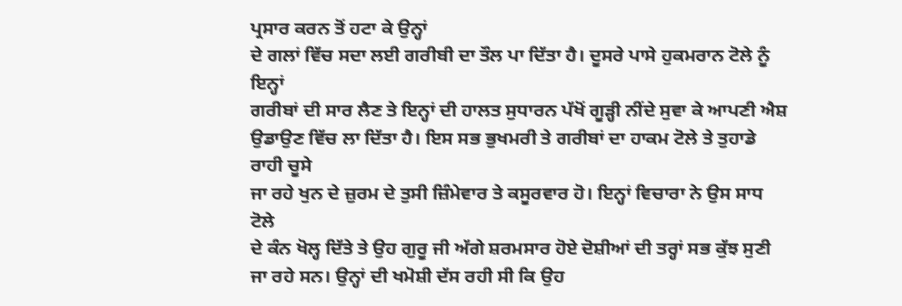ਪ੍ਰਸਾਰ ਕਰਨ ਤੋਂ ਹਟਾ ਕੇ ਉਨ੍ਹਾਂ
ਦੇ ਗਲਾਂ ਵਿੱਚ ਸਦਾ ਲਈ ਗਰੀਬੀ ਦਾ ਤੌਲ ਪਾ ਦਿੱਤਾ ਹੈ। ਦੂਸਰੇ ਪਾਸੇ ਹੁਕਮਰਾਨ ਟੋਲੇ ਨੂੰ ਇਨ੍ਹਾਂ
ਗਰੀਬਾਂ ਦੀ ਸਾਰ ਲੈਣ ਤੇ ਇਨ੍ਹਾਂ ਦੀ ਹਾਲਤ ਸੁਧਾਰਨ ਪੱਖੋਂ ਗੂੜ੍ਹੀ ਨੀਂਦੇ ਸੁਵਾ ਕੇ ਆਪਣੀ ਐਸ਼
ਉਡਾਉਣ ਵਿੱਚ ਲਾ ਦਿੱਤਾ ਹੈ। ਇਸ ਸਭ ਭੁਖਮਰੀ ਤੇ ਗਰੀਬਾਂ ਦਾ ਹਾਕਮ ਟੋਲੇ ਤੇ ਤੁਹਾਡੇ ਰਾਹੀ ਚੂਸੇ
ਜਾ ਰਹੇ ਖੁਨ ਦੇ ਜ਼ੁਰਮ ਦੇ ਤੁਸੀ ਜ਼ਿੰਮੇਵਾਰ ਤੇ ਕਸੂਰਵਾਰ ਹੋ। ਇਨ੍ਹਾਂ ਵਿਚਾਰਾ ਨੇ ਉਸ ਸਾਧ ਟੋਲੇ
ਦੇ ਕੰਨ ਖੋਲ੍ਹ ਦਿੱਤੇ ਤੇ ਉਹ ਗੁਰੂ ਜੀ ਅੱਗੇ ਸ਼ਰਮਸਾਰ ਹੋਏ ਦੋਸ਼ੀਆਂ ਦੀ ਤਰ੍ਹਾਂ ਸਭ ਕੁੱਝ ਸੁਣੀ
ਜਾ ਰਹੇ ਸਨ। ਉਨ੍ਹਾਂ ਦੀ ਖਮੋਸ਼ੀ ਦੱਸ ਰਹੀ ਸੀ ਕਿ ਉਹ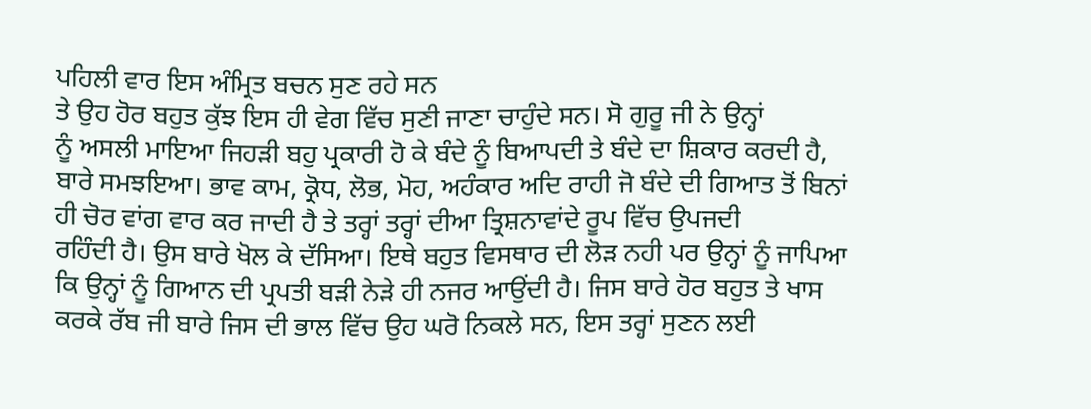ਪਹਿਲੀ ਵਾਰ ਇਸ ਅੰਮ੍ਰਿਤ ਬਚਨ ਸੁਣ ਰਹੇ ਸਨ
ਤੇ ਉਹ ਹੋਰ ਬਹੁਤ ਕੁੱਝ ਇਸ ਹੀ ਵੇਗ ਵਿੱਚ ਸੁਣੀ ਜਾਣਾ ਚਾਹੁੰਦੇ ਸਨ। ਸੋ ਗੁਰੂ ਜੀ ਨੇ ਉਨ੍ਹਾਂ
ਨੂੰ ਅਸਲੀ ਮਾਇਆ ਜਿਹੜੀ ਬਹੁ ਪ੍ਰਕਾਰੀ ਹੋ ਕੇ ਬੰਦੇ ਨੂੰ ਬਿਆਪਦੀ ਤੇ ਬੰਦੇ ਦਾ ਸ਼ਿਕਾਰ ਕਰਦੀ ਹੈ,
ਬਾਰੇ ਸਮਝਇਆ। ਭਾਵ ਕਾਮ, ਕ੍ਰੋਧ, ਲੋਭ, ਮੋਹ, ਅਹੰਕਾਰ ਅਦਿ ਰਾਹੀ ਜੋ ਬੰਦੇ ਦੀ ਗਿਆਤ ਤੋਂ ਬਿਨਾਂ
ਹੀ ਚੋਰ ਵਾਂਗ ਵਾਰ ਕਰ ਜਾਦੀ ਹੈ ਤੇ ਤਰ੍ਹਾਂ ਤਰ੍ਹਾਂ ਦੀਆ ਤ੍ਰਿਸ਼ਨਾਵਾਂਦੇ ਰੂਪ ਵਿੱਚ ਉਪਜਦੀ
ਰਹਿੰਦੀ ਹੈ। ਉਸ ਬਾਰੇ ਖੋਲ ਕੇ ਦੱਸਿਆ। ਇਥੇ ਬਹੁਤ ਵਿਸਥਾਰ ਦੀ ਲੋੜ ਨਹੀ ਪਰ ਉਨ੍ਹਾਂ ਨੂੰ ਜਾਪਿਆ
ਕਿ ਉਨ੍ਹਾਂ ਨੂੰ ਗਿਆਨ ਦੀ ਪ੍ਰਪਤੀ ਬੜੀ ਨੇੜੇ ਹੀ ਨਜਰ ਆਉਂਦੀ ਹੈ। ਜਿਸ ਬਾਰੇ ਹੋਰ ਬਹੁਤ ਤੇ ਖਾਸ
ਕਰਕੇ ਰੱਬ ਜੀ ਬਾਰੇ ਜਿਸ ਦੀ ਭਾਲ ਵਿੱਚ ਉਹ ਘਰੋ ਨਿਕਲੇ ਸਨ, ਇਸ ਤਰ੍ਹਾਂ ਸੁਣਨ ਲਈ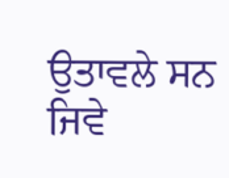ਉਤਾਵਲੇ ਸਨ
ਜਿਵੇ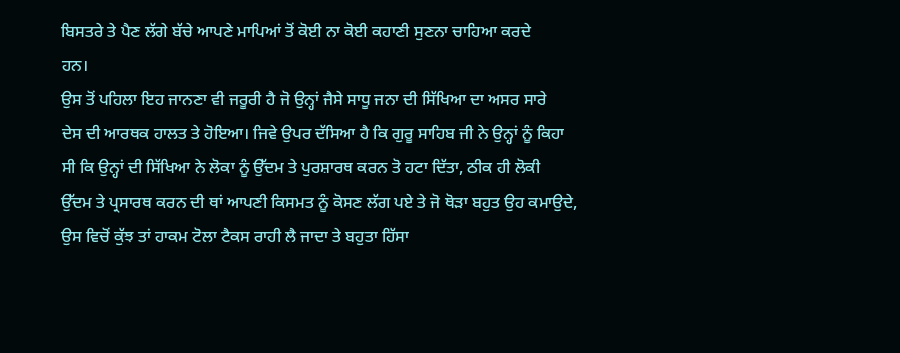ਬਿਸਤਰੇ ਤੇ ਪੈਣ ਲੱਗੇ ਬੱਚੇ ਆਪਣੇ ਮਾਪਿਆਂ ਤੋਂ ਕੋਈ ਨਾ ਕੋਈ ਕਹਾਣੀ ਸੁਣਨਾ ਚਾਹਿਆ ਕਰਦੇ
ਹਨ।
ਉਸ ਤੋਂ ਪਹਿਲਾ ਇਹ ਜਾਨਣਾ ਵੀ ਜਰੂਰੀ ਹੈ ਜੋ ਉਨ੍ਹਾਂ ਜੈਸੇ ਸਾਧੂ ਜਨਾ ਦੀ ਸਿੱਖਿਆ ਦਾ ਅਸਰ ਸਾਰੇ
ਦੇਸ ਦੀ ਆਰਥਕ ਹਾਲਤ ਤੇ ਹੋਇਆ। ਜਿਵੇ ਉਪਰ ਦੱਸਿਆ ਹੈ ਕਿ ਗੁਰੂ ਸਾਹਿਬ ਜੀ ਨੇ ਉਨ੍ਹਾਂ ਨੂੰ ਕਿਹਾ
ਸੀ ਕਿ ਉਨ੍ਹਾਂ ਦੀ ਸਿੱਖਿਆ ਨੇ ਲੋਕਾ ਨੂੰ ਉੱਦਮ ਤੇ ਪੁਰਸ਼ਾਰਥ ਕਰਨ ਤੋ ਹਟਾ ਦਿੱਤਾ, ਠੀਕ ਹੀ ਲੋਕੀ
ਉੱਦਮ ਤੇ ਪ੍ਰਸਾਰਥ ਕਰਨ ਦੀ ਥਾਂ ਆਪਣੀ ਕਿਸਮਤ ਨੂੰ ਕੋਸਣ ਲੱਗ ਪਏ ਤੇ ਜੋ ਥੋੜਾ ਬਹੁਤ ਉਹ ਕਮਾਉਦੇ,
ਉਸ ਵਿਚੋਂ ਕੁੱਝ ਤਾਂ ਹਾਕਮ ਟੋਲਾ ਟੈਕਸ ਰਾਹੀ ਲੈ ਜਾਦਾ ਤੇ ਬਹੁਤਾ ਹਿੱਸਾ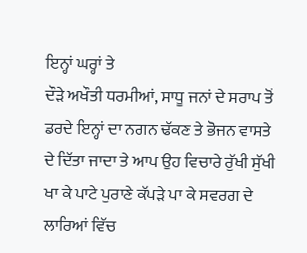ਇਨ੍ਹਾਂ ਘਰ੍ਹਾਂ ਤੇ
ਦੌੜੇ ਅਖੌਤੀ ਧਰਮੀਆਂ, ਸਾਧੂ ਜਨਾਂ ਦੇ ਸਰਾਪ ਤੋਂ ਡਰਦੇ ਇਨ੍ਹਾਂ ਦਾ ਨਗਨ ਢੱਕਣ ਤੇ ਭੋਜਨ ਵਾਸਤੇ
ਦੇ ਦਿੱਤਾ ਜਾਦਾ ਤੇ ਆਪ ਉਹ ਵਿਚਾਰੇ ਰੁੱਖੀ ਸੁੱਖੀ ਖਾ ਕੇ ਪਾਟੇ ਪੁਰਾਣੇ ਕੱਪੜੇ ਪਾ ਕੇ ਸਵਰਗ ਦੇ
ਲਾਰਿਆਂ ਵਿੱਚ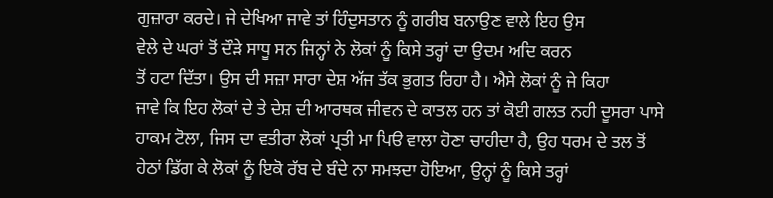ਗੁਜ਼ਾਰਾ ਕਰਦੇ। ਜੇ ਦੇਖਿਆ ਜਾਵੇ ਤਾਂ ਹਿੰਦੁਸਤਾਨ ਨੂੰ ਗਰੀਬ ਬਨਾਉਣ ਵਾਲੇ ਇਹ ਉਸ
ਵੇਲੇ ਦੇ ਘਰਾਂ ਤੋਂ ਦੌੜੇ ਸਾਧੂ ਸਨ ਜਿਨ੍ਹਾਂ ਨੇ ਲੋਕਾਂ ਨੂੰ ਕਿਸੇ ਤਰ੍ਹਾਂ ਦਾ ਉਦਮ ਅਦਿ ਕਰਨ
ਤੋਂ ਹਟਾ ਦਿੱਤਾ। ਉਸ ਦੀ ਸਜ਼ਾ ਸਾਰਾ ਦੇਸ਼ ਅੱਜ ਤੱਕ ਭੁਗਤ ਰਿਹਾ ਹੈ। ਐਸੇ ਲੋਕਾਂ ਨੂੰ ਜੇ ਕਿਹਾ
ਜਾਵੇ ਕਿ ਇਹ ਲੋਕਾਂ ਦੇ ਤੇ ਦੇਸ਼ ਦੀ ਆਰਥਕ ਜੀਵਨ ਦੇ ਕਾਤਲ ਹਨ ਤਾਂ ਕੋਈ ਗਲਤ ਨਹੀ ਦੂਸਰਾ ਪਾਸੇ
ਹਾਕਮ ਟੋਲਾ, ਜਿਸ ਦਾ ਵਤੀਰਾ ਲੋਕਾਂ ਪ੍ਰਤੀ ਮਾ ਪਿੳ ਵਾਲਾ ਹੋਣਾ ਚਾਹੀਦਾ ਹੈ, ਉਹ ਧਰਮ ਦੇ ਤਲ ਤੋਂ
ਹੇਠਾਂ ਡਿੱਗ ਕੇ ਲੋਕਾਂ ਨੂੰ ਇਕੋ ਰੱਬ ਦੇ ਬੰਦੇ ਨਾ ਸਮਝਦਾ ਹੋਇਆ, ਉਨ੍ਹਾਂ ਨੂੰ ਕਿਸੇ ਤਰ੍ਹਾਂ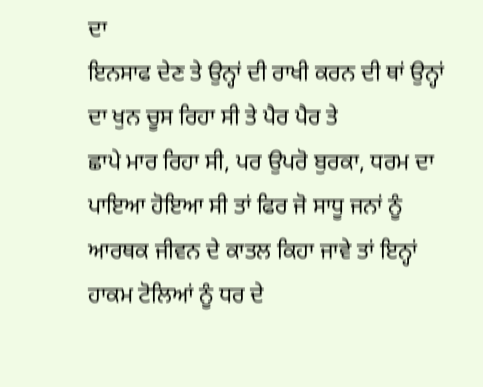ਦਾ
ਇਨਸਾਫ ਦੇਣ ਤੇ ਉਨ੍ਹਾਂ ਦੀ ਰਾਖੀ ਕਰਨ ਦੀ ਥਾਂ ਉਨ੍ਹਾਂ ਦਾ ਖੁਨ ਚੂਸ ਰਿਹਾ ਸੀ ਤੇ ਪੈਰ ਪੈਰ ਤੇ
ਛਾਪੇ ਮਾਰ ਰਿਹਾ ਸੀ, ਪਰ ਉਪਰੋ ਬੁਰਕਾ, ਧਰਮ ਦਾ ਪਾਇਆ ਹੋਇਆ ਸੀ ਤਾਂ ਫਿਰ ਜੋ ਸਾਧੂ ਜਨਾਂ ਨੂੰ
ਆਰਥਕ ਜੀਵਨ ਦੇ ਕਾਤਲ ਕਿਹਾ ਜਾਵੇ ਤਾਂ ਇਨ੍ਹਾਂ ਹਾਕਮ ਟੋਲਿਆਂ ਨੂੰ ਧਰ ਦੇ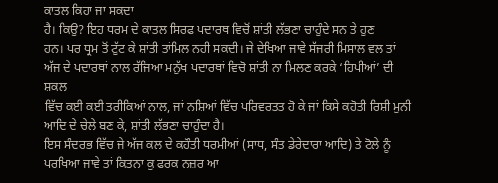ਕਾਤਲ ਕਿਹਾ ਜਾ ਸਕਦਾ
ਹੈ। ਕਿਉ? ਇਹ ਧਰਮ ਦੇ ਕਾਤਲ ਸਿਰਫ ਪਦਾਰਥ ਵਿਚੋਂ ਸ਼ਾਂਤੀ ਲੱਭਣਾ ਚਾਹੁੰਦੇ ਸਨ ਤੇ ਹੁਣ
ਹਨ। ਪਰ ਧ੍ਰਮ ਤੋਂ ਟੁੱਟ ਕੇ ਸ਼ਾਂਤੀ ਤਾਂਮਿਲ ਨਹੀ ਸਕਦੀ। ਜੇ ਦੇਖਿਆ ਜਾਵੇ ਸੱਜਰੀ ਮਿਸਾਲ ਵਲ ਤਾਂ
ਅੱਜ ਦੇ ਪਦਾਰਥਾਂ ਨਾਲ ਰੱਜਿਆ ਮਨੁੱਖ ਪਦਾਰਥਾਂ ਵਿਚੋ ਸ਼ਾਂਤੀ ਨਾ ਮਿਲਣ ਕਰਕੇ ‘ਹਿਪੀਆਂ’ ਦੀ ਸ਼ਕਲ
ਵਿੱਚ ਕਈ ਕਈ ਤਰੀਕਿਆਂ ਨਾਲ, ਜਾਂ ਨਸ਼ਿਆਂ ਵਿੱਚ ਪਰਿਵਰਤਤ ਹੋ ਕੇ ਜਾਂ ਕਿਸੇ ਕਹੋਤੀ ਰਿਸ਼ੀ ਮੁਨੀ
ਆਦਿ ਦੇ ਚੇਲੇ ਬਣ ਕੇ, ਸ਼ਾਂਤੀ ਲੱਭਣਾ ਚਾਹੁੰਦਾ ਹੈ।
ਇਸ ਸੰਦਰਭ ਵਿੱਚ ਜੇ ਅੱਜ ਕਲ ਦੇ ਕਹੌਤੀ ਧਰਮੀਆਂ (ਸਾਧ, ਸੰਤ ਡੇਰੇਦਾਰਾ ਆਦਿ) ਤੇ ਟੋਲੇ ਨੂੰ
ਪਰਖਿਆ ਜਾਵੇ ਤਾਂ ਕਿਤਨਾ ਕੁ ਫਰਕ ਨਜ਼ਰ ਆ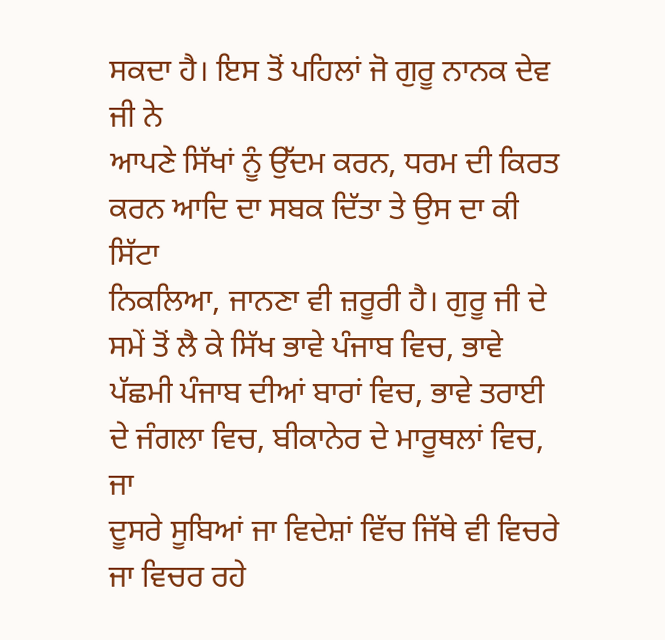ਸਕਦਾ ਹੈ। ਇਸ ਤੋਂ ਪਹਿਲਾਂ ਜੋ ਗੁਰੂ ਨਾਨਕ ਦੇਵ ਜੀ ਨੇ
ਆਪਣੇ ਸਿੱਖਾਂ ਨੂੰ ਉੱਦਮ ਕਰਨ, ਧਰਮ ਦੀ ਕਿਰਤ ਕਰਨ ਆਦਿ ਦਾ ਸਬਕ ਦਿੱਤਾ ਤੇ ਉਸ ਦਾ ਕੀ ਸਿੱਟਾ
ਨਿਕਲਿਆ, ਜਾਨਣਾ ਵੀ ਜ਼ਰੂਰੀ ਹੈ। ਗੁਰੂ ਜੀ ਦੇ ਸਮੇਂ ਤੋਂ ਲੈ ਕੇ ਸਿੱਖ ਭਾਵੇ ਪੰਜਾਬ ਵਿਚ, ਭਾਵੇ
ਪੱਛਮੀ ਪੰਜਾਬ ਦੀਆਂ ਬਾਰਾਂ ਵਿਚ, ਭਾਵੇ ਤਰਾਈ ਦੇ ਜੰਗਲਾ ਵਿਚ, ਬੀਕਾਨੇਰ ਦੇ ਮਾਰੂਥਲਾਂ ਵਿਚ, ਜਾ
ਦੂਸਰੇ ਸੂਬਿਆਂ ਜਾ ਵਿਦੇਸ਼ਾਂ ਵਿੱਚ ਜਿੱਥੇ ਵੀ ਵਿਚਰੇ ਜਾ ਵਿਚਰ ਰਹੇ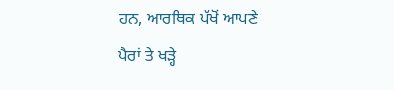ਹਨ, ਆਰਥਿਕ ਪੱਖੋਂ ਆਪਣੇ
ਪੈਰਾਂ ਤੇ ਖੜ੍ਹੇ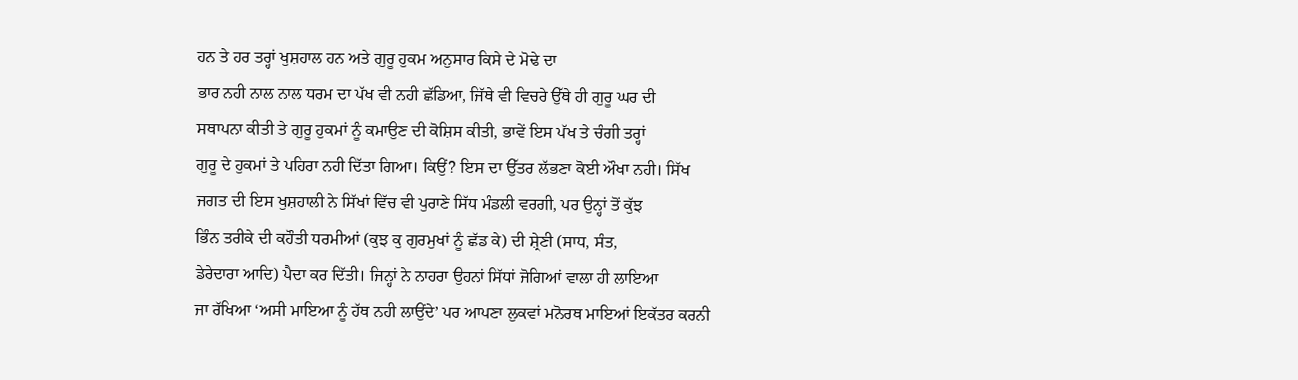ਹਨ ਤੇ ਹਰ ਤਰ੍ਹਾਂ ਖੁਸ਼ਹਾਲ ਹਨ ਅਤੇ ਗੁਰੂ ਹੁਕਮ ਅਨੁਸਾਰ ਕਿਸੇ ਦੇ ਮੋਢੇ ਦਾ
ਭਾਰ ਨਹੀ ਨਾਲ ਨਾਲ ਧਰਮ ਦਾ ਪੱਖ ਵੀ ਨਹੀ ਛੱਡਿਆ, ਜਿੱਥੇ ਵੀ ਵਿਚਰੇ ਉੱਥੇ ਹੀ ਗੁਰੂ ਘਰ ਦੀ
ਸਥਾਪਨਾ ਕੀਤੀ ਤੇ ਗੁਰੂ ਹੁਕਮਾਂ ਨੂੰ ਕਮਾਉਣ ਦੀ ਕੋਸ਼ਿਸ ਕੀਤੀ, ਭਾਵੇਂ ਇਸ ਪੱਖ ਤੇ ਚੰਗੀ ਤਰ੍ਹਾਂ
ਗੁਰੂ ਦੇ ਹੁਕਮਾਂ ਤੇ ਪਹਿਰਾ ਨਹੀ ਦਿੱਤਾ ਗਿਆ। ਕਿਉਂ? ਇਸ ਦਾ ਉੱਤਰ ਲੱਭਣਾ ਕੋਈ ਔਖਾ ਨਹੀ। ਸਿੱਖ
ਜਗਤ ਦੀ ਇਸ ਖੁਸ਼ਹਾਲੀ ਨੇ ਸਿੱਖਾਂ ਵਿੱਚ ਵੀ ਪੁਰਾਣੇ ਸਿੱਧ ਮੰਡਲੀ ਵਰਗੀ, ਪਰ ਉਨ੍ਹਾਂ ਤੋਂ ਕੁੱਝ
ਭਿੰਨ ਤਰੀਕੇ ਦੀ ਕਹੌਤੀ ਧਰਮੀਆਂ (ਕੁਝ ਕੁ ਗੁਰਮੁਖਾਂ ਨੂੰ ਛੱਡ ਕੇ) ਦੀ ਸ਼੍ਰੇਣੀ (ਸਾਧ, ਸੰਤ,
ਡੇਰੇਦਾਰਾ ਆਦਿ) ਪੈਦਾ ਕਰ ਦਿੱਤੀ। ਜਿਨ੍ਹਾਂ ਨੇ ਨਾਹਰਾ ਉਹਨਾਂ ਸਿੱਧਾਂ ਜੋਗਿਆਂ ਵਾਲਾ ਹੀ ਲਾਇਆ
ਜਾ ਰੱਖਿਆ ‘ਅਸੀ ਮਾਇਆ ਨੂੰ ਹੱਥ ਨਹੀ ਲਾਉਂਦੇ’ ਪਰ ਆਪਣਾ ਲੁਕਵਾਂ ਮਨੋਰਥ ਮਾਇਆਂ ਇਕੱਤਰ ਕਰਨੀ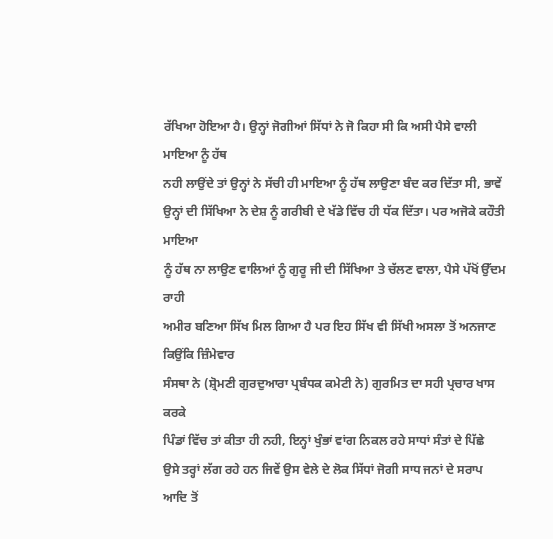ਰੱਖਿਆ ਹੋਇਆ ਹੈ। ਉਨ੍ਹਾਂ ਜੋਗੀਆਂ ਸਿੱਧਾਂ ਨੇ ਜੋ ਕਿਹਾ ਸੀ ਕਿ ਅਸੀ ਪੈਸੇ ਵਾਲੀ ਮਾਇਆ ਨੂੰ ਹੱਥ
ਨਹੀ ਲਾਉਂਦੇ ਤਾਂ ਉਨ੍ਹਾਂ ਨੇ ਸੱਚੀ ਹੀ ਮਾਇਆ ਨੂੰ ਹੱਥ ਲਾਉਣਾ ਬੰਦ ਕਰ ਦਿੱਤਾ ਸੀ, ਭਾਵੇਂ
ਉਨ੍ਹਾਂ ਦੀ ਸਿੱਖਿਆ ਨੇ ਦੇਸ਼ ਨੂੰ ਗਰੀਬੀ ਦੇ ਖੱਡੇ ਵਿੱਚ ਹੀ ਧੱਕ ਦਿੱਤਾ। ਪਰ ਅਜੋਕੇ ਕਹੌਤੀ ਮਾਇਆ
ਨੂੰ ਹੱਥ ਨਾ ਲਾਉਣ ਵਾਲਿਆਂ ਨੂੰ ਗੁਰੂ ਜੀ ਦੀ ਸਿੱਖਿਆ ਤੇ ਚੱਲਣ ਵਾਲਾ, ਪੈਸੇ ਪੱਖੋਂ ਉੱਦਮ ਰਾਹੀ
ਅਮੀਰ ਬਣਿਆ ਸਿੱਖ ਮਿਲ ਗਿਆ ਹੈ ਪਰ ਇਹ ਸਿੱਖ ਵੀ ਸਿੱਖੀ ਅਸਲਾ ਤੋਂ ਅਨਜਾਣ ਕਿਉਂਕਿ ਜ਼ਿੰਮੇਵਾਰ
ਸੰਸਥਾ ਨੇ (ਸ਼੍ਰੋਮਣੀ ਗੁਰਦੁਆਰਾ ਪ੍ਰਬੰਧਕ ਕਮੇਟੀ ਨੇ) ਗੁਰਮਿਤ ਦਾ ਸਹੀ ਪ੍ਰਚਾਰ ਖਾਸ ਕਰਕੇ
ਪਿੰਡਾਂ ਵਿੱਚ ਤਾਂ ਕੀਤਾ ਹੀ ਨਹੀ, ਇਨ੍ਹਾਂ ਖੁੰਭਾਂ ਵਾਂਗ ਨਿਕਲ ਰਹੇ ਸਾਧਾਂ ਸੰਤਾਂ ਦੇ ਪਿੱਛੇ
ਉਸੇ ਤਰ੍ਹਾਂ ਲੱਗ ਰਹੇ ਹਨ ਜਿਵੇਂ ਉਸ ਵੇਲੇ ਦੇ ਲੋਕ ਸਿੱਧਾਂ ਜੋਗੀ ਸਾਧ ਜਨਾਂ ਦੇ ਸਰਾਪ ਆਦਿ ਤੋਂ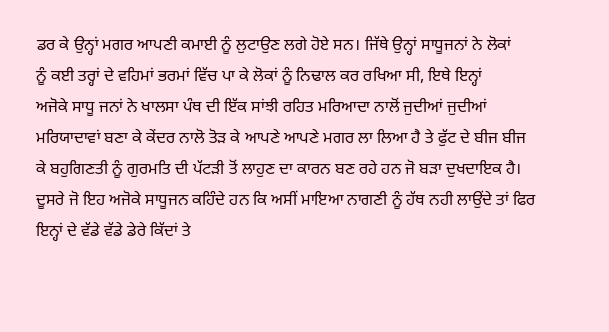ਡਰ ਕੇ ਉਨ੍ਹਾਂ ਮਗਰ ਆਪਣੀ ਕਮਾਈ ਨੂੰ ਲੁਟਾਉਣ ਲਗੇ ਹੋਏ ਸਨ। ਜਿੱਥੇ ਉਨ੍ਹਾਂ ਸਾਧੂਜਨਾਂ ਨੇ ਲੋਕਾਂ
ਨੂੰ ਕਈ ਤਰ੍ਹਾਂ ਦੇ ਵਹਿਮਾਂ ਭਰਮਾਂ ਵਿੱਚ ਪਾ ਕੇ ਲੋਕਾਂ ਨੂੰ ਨਿਢਾਲ ਕਰ ਰਖਿਆ ਸੀ, ਇਥੇ ਇਨ੍ਹਾਂ
ਅਜੋਕੇ ਸਾਧੂ ਜਨਾਂ ਨੇ ਖਾਲਸਾ ਪੰਥ ਦੀ ਇੱਕ ਸਾਂਝੀ ਰਹਿਤ ਮਰਿਆਦਾ ਨਾਲੋਂ ਜੁਦੀਆਂ ਜੁਦੀਆਂ
ਮਰਿਯਾਦਾਵਾਂ ਬਣਾ ਕੇ ਕੇਂਦਰ ਨਾਲੋ ਤੋੜ ਕੇ ਆਪਣੇ ਆਪਣੇ ਮਗਰ ਲਾ ਲਿਆ ਹੈ ਤੇ ਫੁੱਟ ਦੇ ਬੀਜ ਬੀਜ
ਕੇ ਬਹੁਗਿਣਤੀ ਨੂੰ ਗੁਰਮਤਿ ਦੀ ਪੱਟੜੀ ਤੋਂ ਲਾਹੁਣ ਦਾ ਕਾਰਨ ਬਣ ਰਹੇ ਹਨ ਜੋ ਬੜਾ ਦੁਖਦਾਇਕ ਹੈ।
ਦੂਸਰੇ ਜੋ ਇਹ ਅਜੋਕੇ ਸਾਧੂਜਨ ਕਹਿੰਦੇ ਹਨ ਕਿ ਅਸੀਂ ਮਾਇਆ ਨਾਗਣੀ ਨੂੰ ਹੱਥ ਨਹੀ ਲਾਉਂਦੇ ਤਾਂ ਫਿਰ
ਇਨ੍ਹਾਂ ਦੇ ਵੱਡੇ ਵੱਡੇ ਡੇਰੇ ਕਿੱਦਾਂ ਤੇ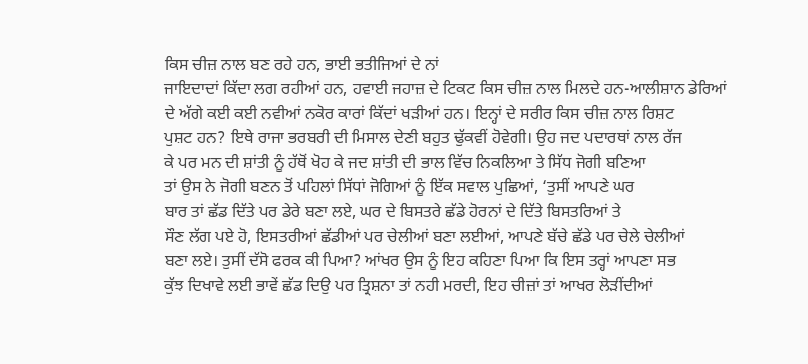ਕਿਸ ਚੀਜ਼ ਨਾਲ ਬਣ ਰਹੇ ਹਨ, ਭਾਈ ਭਤੀਜਿਆਂ ਦੇ ਨਾਂ
ਜਾਇਦਾਦਾਂ ਕਿੱਦਾ ਲਗ ਰਹੀਆਂ ਹਨ, ਹਵਾਈ ਜਹਾਜ਼ ਦੇ ਟਿਕਟ ਕਿਸ ਚੀਜ਼ ਨਾਲ ਮਿਲਦੇ ਹਨ-ਆਲੀਸ਼ਾਨ ਡੇਰਿਆਂ
ਦੇ ਅੱਗੇ ਕਈ ਕਈ ਨਵੀਆਂ ਨਕੋਰ ਕਾਰਾਂ ਕਿੱਦਾਂ ਖੜੀਆਂ ਹਨ। ਇਨ੍ਹਾਂ ਦੇ ਸਰੀਰ ਕਿਸ ਚੀਜ਼ ਨਾਲ ਰਿਸ਼ਟ
ਪੁਸ਼ਟ ਹਨ? ਇਥੇ ਰਾਜਾ ਭਰਬਰੀ ਦੀ ਮਿਸਾਲ ਦੇਣੀ ਬਹੁਤ ਢੁੱਕਵੀਂ ਹੋਵੇਗੀ। ਉਹ ਜਦ ਪਦਾਰਥਾਂ ਨਾਲ ਰੱਜ
ਕੇ ਪਰ ਮਨ ਦੀ ਸ਼ਾਂਤੀ ਨੂੰ ਹੱਥੋਂ ਖੋਹ ਕੇ ਜਦ ਸ਼ਾਂਤੀ ਦੀ ਭਾਲ ਵਿੱਚ ਨਿਕਲਿਆ ਤੇ ਸਿੱਧ ਜੋਗੀ ਬਣਿਆ
ਤਾਂ ਉਸ ਨੇ ਜੋਗੀ ਬਣਨ ਤੋਂ ਪਹਿਲਾਂ ਸਿੱਧਾਂ ਜੋਗਿਆਂ ਨੂੰ ਇੱਕ ਸਵਾਲ ਪੁਛਿਆਂ, ‘ਤੁਸੀਂ ਆਪਣੇ ਘਰ
ਬਾਰ ਤਾਂ ਛੱਡ ਦਿੱਤੇ ਪਰ ਡੇਰੇ ਬਣਾ ਲਏ, ਘਰ ਦੇ ਬਿਸਤਰੇ ਛੱਡੇ ਹੋਰਨਾਂ ਦੇ ਦਿੱਤੇ ਬਿਸਤਰਿਆਂ ਤੇ
ਸੌਣ ਲੱਗ ਪਏ ਹੋ, ਇਸਤਰੀਆਂ ਛੱਡੀਆਂ ਪਰ ਚੇਲੀਆਂ ਬਣਾ ਲਈਆਂ, ਆਪਣੇ ਬੱਚੇ ਛੱਡੇ ਪਰ ਚੇਲੇ ਚੇਲੀਆਂ
ਬਣਾ ਲਏ। ਤੁਸੀਂ ਦੱਸੋ ਫਰਕ ਕੀ ਪਿਆ? ਆਂਖਰ ਉਸ ਨੂੰ ਇਹ ਕਹਿਣਾ ਪਿਆ ਕਿ ਇਸ ਤਰ੍ਹਾਂ ਆਪਣਾ ਸਭ
ਕੁੱਝ ਦਿਖਾਵੇ ਲਈ ਭਾਵੇਂ ਛੱਡ ਦਿਉ ਪਰ ਤ੍ਰਿਸ਼ਨਾ ਤਾਂ ਨਹੀ ਮਰਦੀ, ਇਹ ਚੀਜ਼ਾਂ ਤਾਂ ਆਖਰ ਲੋੜੀਂਦੀਆਂ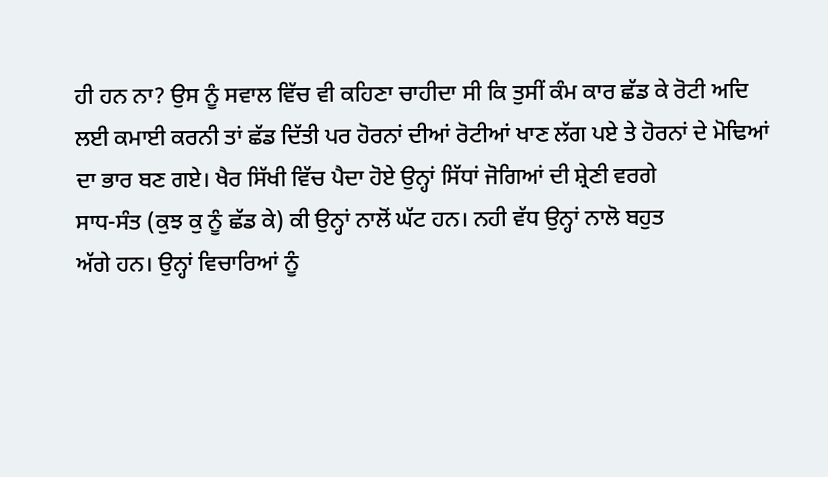ਹੀ ਹਨ ਨਾ? ਉਸ ਨੂੰ ਸਵਾਲ ਵਿੱਚ ਵੀ ਕਹਿਣਾ ਚਾਹੀਦਾ ਸੀ ਕਿ ਤੁਸੀਂ ਕੰਮ ਕਾਰ ਛੱਡ ਕੇ ਰੋਟੀ ਅਦਿ
ਲਈ ਕਮਾਈ ਕਰਨੀ ਤਾਂ ਛੱਡ ਦਿੱਤੀ ਪਰ ਹੋਰਨਾਂ ਦੀਆਂ ਰੋਟੀਆਂ ਖਾਣ ਲੱਗ ਪਏ ਤੇ ਹੋਰਨਾਂ ਦੇ ਮੋਢਿਆਂ
ਦਾ ਭਾਰ ਬਣ ਗਏ। ਖੈਰ ਸਿੱਖੀ ਵਿੱਚ ਪੈਦਾ ਹੋਏ ਉਨ੍ਹਾਂ ਸਿੱਧਾਂ ਜੋਗਿਆਂ ਦੀ ਸ਼੍ਰੇਣੀ ਵਰਗੇ
ਸਾਧ-ਸੰਤ (ਕੁਝ ਕੁ ਨੂੰ ਛੱਡ ਕੇ) ਕੀ ਉਨ੍ਹਾਂ ਨਾਲੋਂ ਘੱਟ ਹਨ। ਨਹੀ ਵੱਧ ਉਨ੍ਹਾਂ ਨਾਲੋ ਬਹੁਤ
ਅੱਗੇ ਹਨ। ਉਨ੍ਹਾਂ ਵਿਚਾਰਿਆਂ ਨੂੰ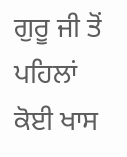ਗੁਰੂ ਜੀ ਤੋਂ ਪਹਿਲਾਂ ਕੋਈ ਖਾਸ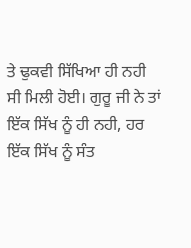ਤੇ ਢੁਕਵੀ ਸਿੱਖਿਆ ਹੀ ਨਹੀ
ਸੀ ਮਿਲੀ ਹੋਈ। ਗੁਰੂ ਜੀ ਨੇ ਤਾਂ ਇੱਕ ਸਿੱਖ ਨੂੰ ਹੀ ਨਹੀ, ਹਰ ਇੱਕ ਸਿੱਖ ਨੂੰ ਸੰਤ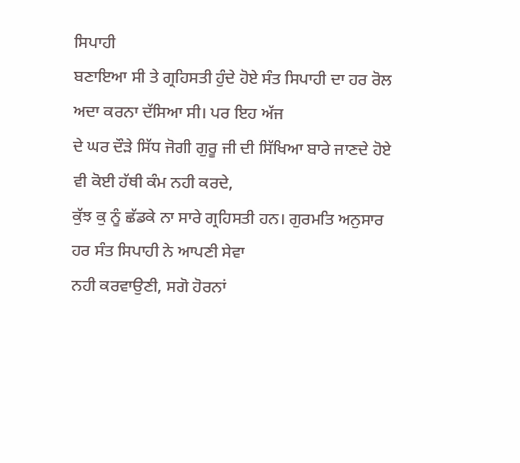ਸਿਪਾਹੀ
ਬਣਾਇਆ ਸੀ ਤੇ ਗ੍ਰਹਿਸਤੀ ਹੁੰਦੇ ਹੋਏ ਸੰਤ ਸਿਪਾਹੀ ਦਾ ਹਰ ਰੋਲ ਅਦਾ ਕਰਨਾ ਦੱਸਿਆ ਸੀ। ਪਰ ਇਹ ਅੱਜ
ਦੇ ਘਰ ਦੌੜੇ ਸਿੱਧ ਜੋਗੀ ਗੁਰੂ ਜੀ ਦੀ ਸਿੱਖਿਆ ਬਾਰੇ ਜਾਣਦੇ ਹੋਏ ਵੀ ਕੋਈ ਹੱਥੀ ਕੰਮ ਨਹੀ ਕਰਦੇ,
ਕੁੱਝ ਕੁ ਨੂੰ ਛੱਡਕੇ ਨਾ ਸਾਰੇ ਗ੍ਰਹਿਸਤੀ ਹਨ। ਗੁਰਮਤਿ ਅਨੁਸਾਰ ਹਰ ਸੰਤ ਸਿਪਾਹੀ ਨੇ ਆਪਣੀ ਸੇਵਾ
ਨਹੀ ਕਰਵਾਉਣੀ, ਸਗੋ ਹੋਰਨਾਂ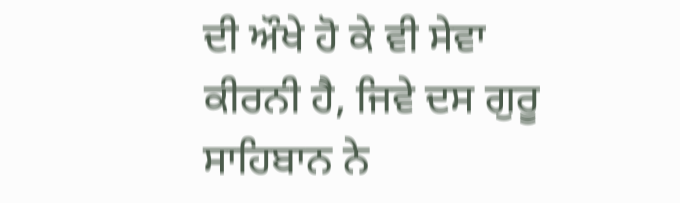ਦੀ ਔਖੇ ਹੋ ਕੇ ਵੀ ਸੇਵਾ ਕੀਰਨੀ ਹੈ, ਜਿਵੇ ਦਸ ਗੁਰੂ ਸਾਹਿਬਾਨ ਨੇ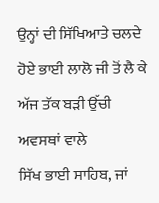ਉਨ੍ਹਾਂ ਦੀ ਸਿੱਖਿਆਤੇ ਚਲਦੇ ਹੋਏ ਭਾਈ ਲਾਲੋ ਜੀ ਤੋਂ ਲੈ ਕੇ ਅੱਜ ਤੱਕ ਬੜੀ ਉੱਚੀ ਅਵਸਥਾਂ ਵਾਲੇ
ਸਿੱਖ ਭਾਈ ਸਾਹਿਬ, ਜਾਂ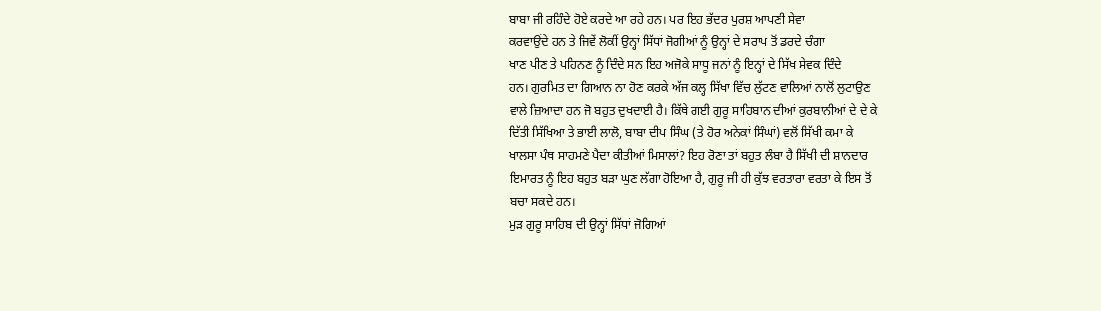ਬਾਬਾ ਜੀ ਰਹਿੰਦੇ ਹੋਏ ਕਰਦੇ ਆ ਰਹੇ ਹਨ। ਪਰ ਇਹ ਭੱਦਰ ਪੁਰਸ਼ ਆਪਣੀ ਸੇਵਾ
ਕਰਵਾਉਂਦੇ ਹਨ ਤੇ ਜਿਵੇਂ ਲੋਕੀਂ ਉਨ੍ਹਾਂ ਸਿੱਧਾਂ ਜੋਗੀਆਂ ਨੂੰ ਉਨ੍ਹਾਂ ਦੇ ਸਰਾਪ ਤੋਂ ਡਰਦੇ ਚੰਗਾ
ਖਾਣ ਪੀਣ ਤੇ ਪਹਿਨਣ ਨੂੰ ਦਿੰਦੇ ਸਨ ਇਹ ਅਜੋਕੇ ਸਾਧੂ ਜਨਾਂ ਨੂੰ ਇਨ੍ਹਾਂ ਦੇ ਸਿੱਖ ਸੇਵਕ ਦਿੰਦੇ
ਹਨ। ਗੁਰਮਿਤ ਦਾ ਗਿਆਨ ਨਾ ਹੋਣ ਕਰਕੇ ਅੱਜ ਕਲ੍ਹ ਸਿੱਖਾ ਵਿੱਚ ਲੁੱਟਣ ਵਾਲਿਆਂ ਨਾਲੋਂ ਲੁਟਾਉਣ
ਵਾਲੇ ਜ਼ਿਆਦਾ ਹਨ ਜੋ ਬਹੁਤ ਦੁਖਦਾਈ ਹੈ। ਕਿੱਥੇ ਗਈ ਗੁਰੂ ਸਾਹਿਬਾਨ ਦੀਆਂ ਕੁਰਬਾਨੀਆਂ ਦੇ ਦੇ ਕੇ
ਦਿੱਤੀ ਸਿੱਖਿਆ ਤੇ ਭਾਈ ਲਾਲੋ, ਬਾਬਾ ਦੀਪ ਸਿੰਘ (ਤੇ ਹੋਰ ਅਨੇਕਾਂ ਸਿੰਘਾਂ) ਵਲੋਂ ਸਿੱਖੀ ਕਮਾ ਕੇ
ਖਾਲਸਾ ਪੰਥ ਸਾਹਮਣੇ ਪੈਦਾ ਕੀਤੀਆਂ ਮਿਸਾਲਾਂ? ਇਹ ਰੋਣਾ ਤਾਂ ਬਹੁਤ ਲੰਬਾ ਹੈ ਸਿੱਖੀ ਦੀ ਸ਼ਾਨਦਾਰ
ਇਮਾਰਤ ਨੂੰ ਇਹ ਬਹੁਤ ਬੜਾ ਘੁਣ ਲੱਗਾ ਹੋਇਆ ਹੈ, ਗੁਰੂ ਜੀ ਹੀ ਕੁੱਝ ਵਰਤਾਰਾ ਵਰਤਾ ਕੇ ਇਸ ਤੋਂ
ਬਚਾ ਸਕਦੇ ਹਨ।
ਮੁੜ ਗੁਰੂ ਸਾਹਿਬ ਦੀ ਉਨ੍ਹਾਂ ਸਿੱਧਾਂ ਜੋਗਿਆਂ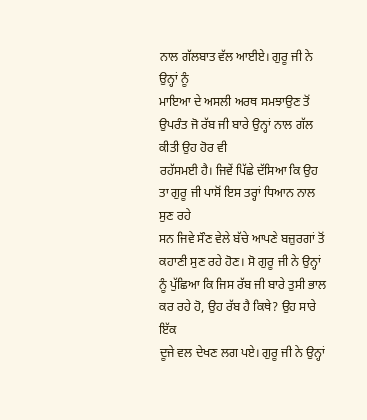ਨਾਲ ਗੱਲਬਾਤ ਵੱਲ ਆਈਏ। ਗੁਰੂ ਜੀ ਨੇ ਉਨ੍ਹਾਂ ਨੂੰ
ਮਾਇਆ ਦੇ ਅਸਲੀ ਅਰਥ ਸਮਝਾਉਣ ਤੋਂ ਉਪਰੰਤ ਜੋ ਰੱਬ ਜੀ ਬਾਰੇ ਉਨ੍ਹਾਂ ਨਾਲ ਗੱਲ ਕੀਤੀ ਉਹ ਹੋਰ ਵੀ
ਰਹੱਸਮਈ ਹੈ। ਜਿਵੇਂ ਪਿੱਛੇ ਦੱਸਿਆ ਕਿ ਉਹ ਤਾ ਗੁਰੂ ਜੀ ਪਾਸੋਂ ਇਸ ਤਰ੍ਹਾਂ ਧਿਆਨ ਨਾਲ ਸੁਣ ਰਹੇ
ਸਨ ਜਿਵੇ ਸੌਣ ਵੇਲੇ ਬੱਚੇ ਆਪਣੇ ਬਜ਼ੁਰਗਾਂ ਤੋਂ ਕਹਾਣੀ ਸੁਣ ਰਹੇ ਹੋਣ। ਸੋ ਗੁਰੂ ਜੀ ਨੇ ਉਨ੍ਹਾਂ
ਨੂੰ ਪੁੱਛਿਆ ਕਿ ਜਿਸ ਰੱਬ ਜੀ ਬਾਰੇ ਤੁਸੀ ਭਾਲ ਕਰ ਰਹੇ ਹੋ, ਉਹ ਰੱਬ ਹੈ ਕਿਥੇ? ਉਹ ਸਾਰੇ ਇੱਕ
ਦੂਜੇ ਵਲ ਦੇਖਣ ਲਗ ਪਏ। ਗੁਰੂ ਜੀ ਨੇ ਉਨ੍ਹਾਂ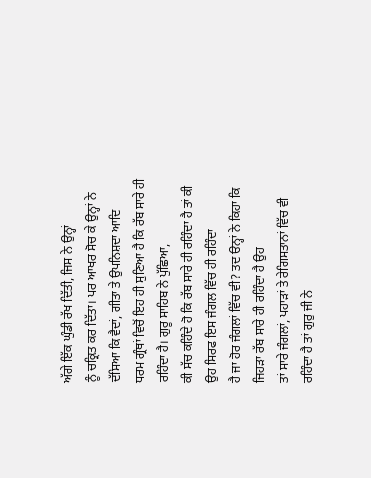ਅੱਗੇ ਇੱਕ ਘੁੰਡੀ ਰੱਖ ਦਿੱਤੀ, ਜਿਸ ਨੇ ਉਨ੍ਹਾਂ
ਨੂੰ ਚਕ੍ਰਿਤ ਕਰ ਦਿੱਤਾ। ਪਰ ਆਖਰ ਸੋਚ ਕੇ ਉਨ੍ਹਾਂ ਨੇ ਦੱਸਿਆ ਕਿ ਵੈਦਾਂ, ਗੀਤਾ ਤੇ ਉਪਨਿਸ਼ਦਾ ਆਦਿ
ਧਰਮ ਗ੍ਰੰਥਾਂ ਵਿਚੋਂ ਇਹ ਹੀ ਸੁਣਿਆ ਹੈ ਕਿ ਰੱਬ ਸਾਰੇ ਹੀ ਰਹਿੰਦਾ ਹੈ। ਗੁਰੂ ਸਾਹਿਬ ਨੇ ਪੁੱਛਿਆ,
ਕੀ ਸੱਚ ਕਹਿੰਦੇ ਹੋ ਕਿ ਰੱਬ ਸਾਰੇ ਹੀ ਰਹਿੰਦਾ ਹੈ ਤਾਂ ਕੀ ਉਹ ਸਿਰਫ ਇਸ ਜੰਗਲ ਵਿੱਚ ਹੀ ਰਹਿੰਦਾ
ਹੈ ਜਾ ਹੋਰ ਜੰਗਲਾਂ ਵਿੱਚ ਵੀ? ਤਦ ੳਨ੍ਹਾਂ ਨੇ ਕਿਹਾ ਕਿ ਜਿਹੜਾ ਰੱਬ ਸਾਰੇ ਹੀ ਰਹਿੰਦਾ ਹੈ ਉਹ
ਤਾਂ ਸਾਰੇ ਜੰਗਲਾਂ, ਪਹਾੜਾਂ ਤੇ ਰੇਗਿਸਤਾਨਾਂ ਵਿੱਚ ਵੀ ਰਹਿੰਦਾ ਹੈ ਤਾਂ ਗੁਰੁ ਜੀ ਨੇ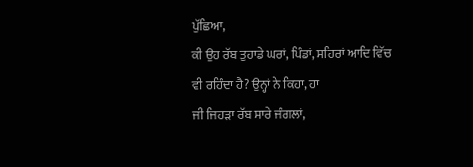ਪੁੱਛਿਆ,
ਕੀ ਉਹ ਰੱਬ ਤੁਹਾਡੇ ਘਰਾਂ, ਪਿੰਡਾਂ, ਸਹਿਰਾਂ ਆਦਿ ਵਿੱਚ ਵੀ ਰਹਿੰਦਾ ਹੈ? ਉਨ੍ਹਾਂ ਨੇ ਕਿਹਾ, ਹਾ
ਜੀ ਜਿਹੜਾ ਰੱਬ ਸਾਰੇ ਜੰਗਲਾਂ,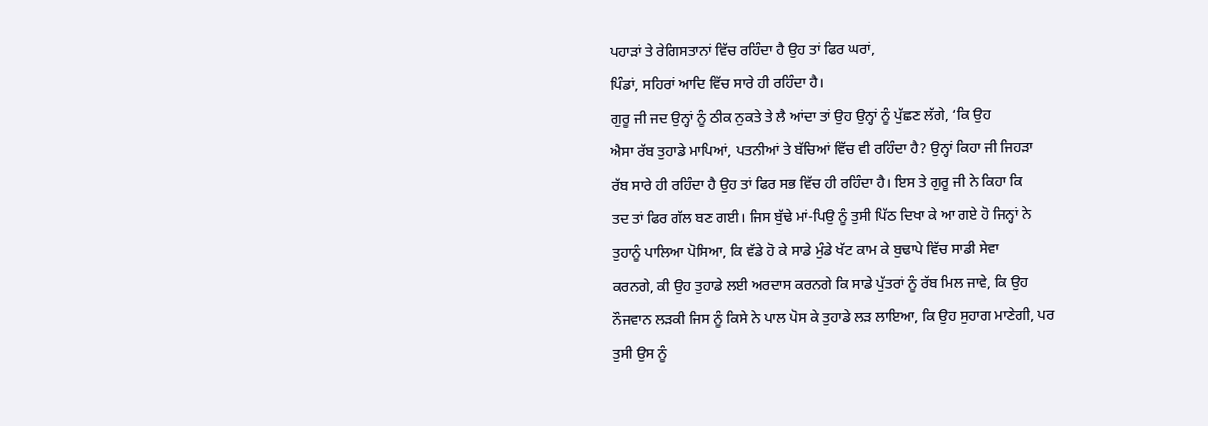ਪਹਾੜਾਂ ਤੇ ਰੇਗਿਸਤਾਨਾਂ ਵਿੱਚ ਰਹਿੰਦਾ ਹੈ ਉਹ ਤਾਂ ਫਿਰ ਘਰਾਂ,
ਪਿੰਡਾਂ, ਸਹਿਰਾਂ ਆਦਿ ਵਿੱਚ ਸਾਰੇ ਹੀ ਰਹਿੰਦਾ ਹੈ।
ਗੁਰੂ ਜੀ ਜਦ ਉਨ੍ਹਾਂ ਨੂੰ ਠੀਕ ਨੁਕਤੇ ਤੇ ਲੈ ਆਂਦਾ ਤਾਂ ਉਹ ਉਨ੍ਹਾਂ ਨੂੰ ਪੁੱਛਣ ਲੱਗੇ, ‘ਕਿ ਉਹ
ਐਸਾ ਰੱਬ ਤੁਹਾਡੇ ਮਾਪਿਆਂ, ਪਤਨੀਆਂ ਤੇ ਬੱਚਿਆਂ ਵਿੱਚ ਵੀ ਰਹਿੰਦਾ ਹੈ? ਉਨ੍ਹਾਂ ਕਿਹਾ ਜੀ ਜਿਹੜਾ
ਰੱਬ ਸਾਰੇ ਹੀ ਰਹਿੰਦਾ ਹੈ ਉਹ ਤਾਂ ਫਿਰ ਸਭ ਵਿੱਚ ਹੀ ਰਹਿੰਦਾ ਹੈ। ਇਸ ਤੇ ਗੁਰੂ ਜੀ ਨੇ ਕਿਹਾ ਕਿ
ਤਦ ਤਾਂ ਫਿਰ ਗੱਲ ਬਣ ਗਈ। ਜਿਸ ਬੁੱਢੇ ਮਾਂ-ਪਿਉ ਨੂੰ ਤੁਸੀ ਪਿੱਠ ਦਿਖਾ ਕੇ ਆ ਗਏ ਹੋ ਜਿਨ੍ਹਾਂ ਨੇ
ਤੁਹਾਨੂੰ ਪਾਲਿਆ ਪੋਸਿਆ, ਕਿ ਵੱਡੇ ਹੋ ਕੇ ਸਾਡੇ ਮੁੰਡੇ ਖੱਟ ਕਾਮ ਕੇ ਬੁਢਾਪੇ ਵਿੱਚ ਸਾਡੀ ਸੇਵਾ
ਕਰਨਗੇ, ਕੀ ਉਹ ਤੁਹਾਡੇ ਲਈ ਅਰਦਾਸ ਕਰਨਗੇ ਕਿ ਸਾਡੇ ਪੁੱਤਰਾਂ ਨੂੰ ਰੱਬ ਮਿਲ ਜਾਵੇ, ਕਿ ਉਹ
ਨੌਜਵਾਨ ਲੜਕੀ ਜਿਸ ਨੂੰ ਕਿਸੇ ਨੇ ਪਾਲ ਪੋਸ ਕੇ ਤੁਹਾਡੇ ਲੜ ਲਾਇਆ, ਕਿ ਉਹ ਸੁਹਾਗ ਮਾਣੇਗੀ, ਪਰ
ਤੁਸੀ ਉਸ ਨੂੰ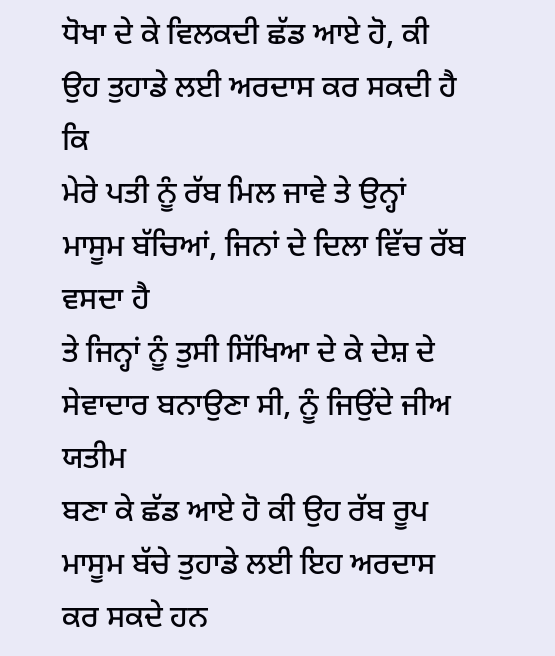ਧੋਖਾ ਦੇ ਕੇ ਵਿਲਕਦੀ ਛੱਡ ਆਏ ਹੋ, ਕੀ ਉਹ ਤੁਹਾਡੇ ਲਈ ਅਰਦਾਸ ਕਰ ਸਕਦੀ ਹੈ ਕਿ
ਮੇਰੇ ਪਤੀ ਨੂੰ ਰੱਬ ਮਿਲ ਜਾਵੇ ਤੇ ਉਨ੍ਹਾਂ ਮਾਸੂਮ ਬੱਚਿਆਂ, ਜਿਨਾਂ ਦੇ ਦਿਲਾ ਵਿੱਚ ਰੱਬ ਵਸਦਾ ਹੈ
ਤੇ ਜਿਨ੍ਹਾਂ ਨੂੰ ਤੁਸੀ ਸਿੱਖਿਆ ਦੇ ਕੇ ਦੇਸ਼ ਦੇ ਸੇਵਾਦਾਰ ਬਨਾਉਣਾ ਸੀ, ਨੂੰ ਜਿਉਂਦੇ ਜੀਅ ਯਤੀਮ
ਬਣਾ ਕੇ ਛੱਡ ਆਏ ਹੋ ਕੀ ਉਹ ਰੱਬ ਰੂਪ ਮਾਸੂਮ ਬੱਚੇ ਤੁਹਾਡੇ ਲਈ ਇਹ ਅਰਦਾਸ ਕਰ ਸਕਦੇ ਹਨ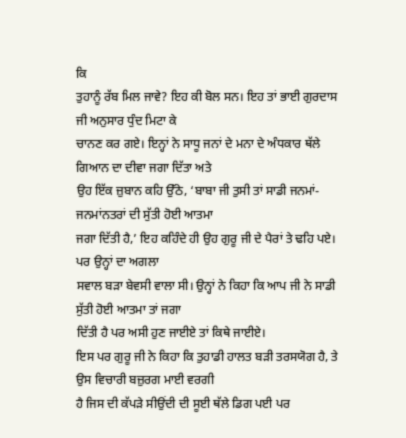ਕਿ
ਤੁਹਾਨੂੰ ਰੱਬ ਮਿਲ ਜਾਵੇ? ਇਹ ਕੀ ਬੋਲ ਸਨ। ਇਹ ਤਾਂ ਭਾਈ ਗੁਰਦਾਸ ਜੀ ਅਨੁਸਾਰ ਧੁੰਦ ਮਿਟਾ ਕੇ
ਚਾਨਣ ਕਰ ਗਏ। ਇਨ੍ਹਾਂ ਨੇ ਸਾਧੂ ਜਨਾਂ ਦੇ ਮਨਾ ਦੇ ਅੰਧਕਾਰ ਥੱਲੇ ਗਿਆਨ ਦਾ ਦੀਵਾ ਜਗਾ ਦਿੱਤਾ ਅਤੇ
ਉਹ ਇੱਕ ਜ਼ੁਬਾਨ ਕਹਿ ਉੱਠੇ, ‘ਬਾਬਾ ਜੀ ਤੁਸੀ ਤਾਂ ਸਾਡੀ ਜਨਮਾਂ-ਜਨਮਾਂਨਤਰਾਂ ਦੀ ਸੁੱਤੀ ਹੋਈ ਆਤਮਾ
ਜਗਾ ਦਿੱਤੀ ਹੈ,’ ਇਹ ਕਹਿੰਦੇ ਹੀ ਉਹ ਗੁਰੂ ਜੀ ਦੇ ਪੈਰਾਂ ਤੇ ਢਹਿ ਪਏ। ਪਰ ਉਨ੍ਹਾਂ ਦਾ ਅਗਲਾ
ਸਵਾਲ ਬੜਾ ਬੇਵਸੀ ਵਾਲਾ ਸੀ। ਉਨ੍ਹਾਂ ਨੇ ਕਿਹਾ ਕਿ ਆਪ ਜੀ ਨੇ ਸਾਡੀ ਸੁੱਤੀ ਹੋਈ ਆਤਮਾ ਤਾਂ ਜਗਾ
ਦਿੱਤੀ ਹੈ ਪਰ ਅਸੀ ਹੁਣ ਜਾਈਏ ਤਾਂ ਕਿਥੇ ਜਾਈਏ।
ਇਸ ਪਰ ਗੁਰੂ ਜੀ ਨੇ ਕਿਹਾ ਕਿ ਤੁਹਾਡੀ ਹਾਲਤ ਬੜੀ ਤਰਸਯੋਗ ਹੈ, ਤੇ ਉਸ ਵਿਚਾਰੀ ਬਜ਼ੁਰਗ ਮਾਈ ਵਰਗੀ
ਹੈ ਜਿਸ ਦੀ ਕੱਪੜੇ ਸੀਉਂਦੀ ਦੀ ਸੂਈ ਥੱਲੇ ਡਿਗ ਪਈ ਪਰ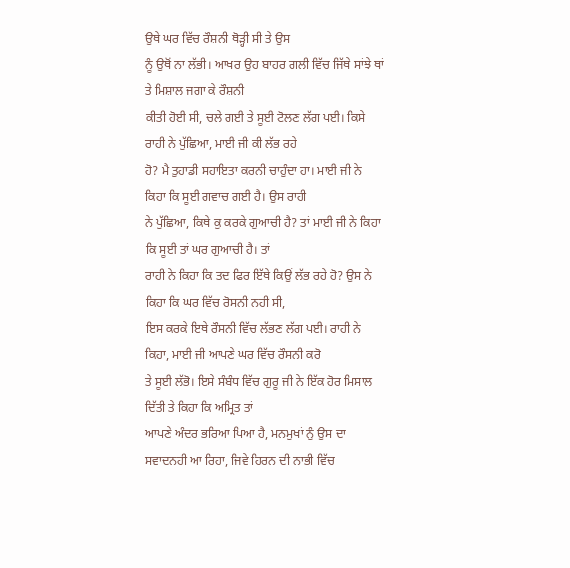ਉਥੇ ਘਰ ਵਿੱਚ ਰੌਸ਼ਨੀ ਥੋੜ੍ਹੀ ਸੀ ਤੇ ਉਸ
ਨੂੰ ਉਥੋਂ ਨਾ ਲੱਭੀ। ਆਖਰ ਉਹ ਬਾਹਰ ਗਲੀ ਵਿੱਚ ਜਿੱਥੇ ਸਾਂਝੇ ਥਾਂ ਤੇ ਮਿਸ਼ਾਲ ਜਗਾ ਕੇ ਰੌਸ਼ਨੀ
ਕੀਤੀ ਹੋਈ ਸੀ, ਚਲੇ ਗਈ ਤੇ ਸੂਈ ਟੋਲਣ ਲੱਗ ਪਈ। ਕਿਸੇ ਰਾਹੀ ਨੇ ਪੁੱਛਿਆ, ਮਾਈ ਜੀ ਕੀ ਲੱਭ ਰਹੇ
ਹੋ? ਮੈ ਤੁਹਾਡੀ ਸਹਾਇਤਾ ਕਰਨੀ ਚਾਹੁੰਦਾ ਹਾ। ਮਾਈ ਜੀ ਨੇ ਕਿਹਾ ਕਿ ਸੂਈ ਗਵਾਚ ਗਈ ਹੈ। ਉਸ ਰਾਹੀ
ਨੇ ਪੁੱਛਿਆ, ਕਿਥੇ ਕੁ ਕਰਕੇ ਗੁਆਚੀ ਹੈ? ਤਾਂ ਮਾਈ ਜੀ ਨੇ ਕਿਹਾ ਕਿ ਸੂਈ ਤਾਂ ਘਰ ਗੁਆਚੀ ਹੈ। ਤਾਂ
ਰਾਹੀ ਨੇ ਕਿਹਾ ਕਿ ਤਦ ਫਿਰ ਇੱਥੇ ਕਿਉਂ ਲੱਭ ਰਹੇ ਹੋ? ਉਸ ਨੇ ਕਿਹਾ ਕਿ ਘਰ ਵਿੱਚ ਰੋਸਨੀ ਨਹੀ ਸੀ,
ਇਸ ਕਰਕੇ ਇਥੇ ਰੌਸਨੀ ਵਿੱਚ ਲੱਭਣ ਲੱਗ ਪਈ। ਰਾਹੀ ਨੇ ਕਿਹਾ, ਮਾਈ ਜੀ ਆਪਣੇ ਘਰ ਵਿੱਚ ਰੌਸਨੀ ਕਰੋ
ਤੇ ਸੂਈ ਲੱਭੋ। ਇਸੇ ਸੰਬੰਧ ਵਿੱਚ ਗੁਰੂ ਜੀ ਨੇ ਇੱਕ ਹੋਰ ਮਿਸਾਲ ਦਿੱਤੀ ਤੇ ਕਿਹਾ ਕਿ ਅਮ੍ਰਿਤ ਤਾਂ
ਆਪਣੇ ਅੰਦਰ ਭਰਿਆ ਪਿਆ ਹੈ, ਮਨਮੁਖਾਂ ਨੁੰ ਉਸ ਦਾ ਸਵਾਦਨਹੀ ਆ ਰਿਹਾ, ਜਿਵੇ ਹਿਰਨ ਦੀ ਨਾਭੀ ਵਿੱਚ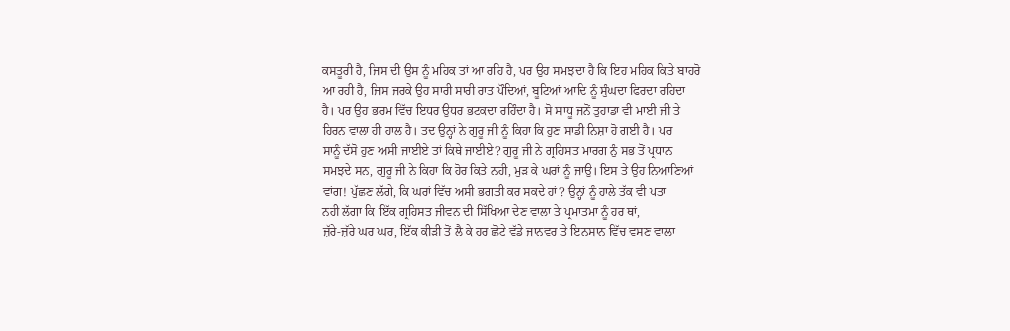ਕਸਤੂਰੀ ਹੈ, ਜਿਸ ਦੀ ਉਸ ਨੂੰ ਮਹਿਕ ਤਾਂ ਆ ਰਹਿ ਹੈ, ਪਰ ਉਹ ਸਮਝਦਾ ਹੈ ਕਿ ਇਹ ਮਹਿਕ ਕਿਤੇ ਬਾਹਰੋ
ਆ ਰਹੀ ਹੈ, ਜਿਸ ਜਰਕੇ ਉਹ ਸਾਰੀ ਸਾਰੀ ਰਾਤ ਪੌਦਿਆਂ, ਬੂਟਿਆਂ ਆਦਿ ਨੂੰ ਸੁੰਘਦਾ ਫਿਰਦਾ ਰਹਿਦਾ
ਹੈ। ਪਰ ਉਹ ਭਰਮ ਵਿੱਚ ਇਧਰ ਉਧਰ ਭਟਕਦਾ ਰਹਿੰਦਾ ਹੈ। ਸੋ ਸਾਧੂ ਜਨੋਂ ਤੁਹਾਡਾ ਵੀ ਮਾਈ ਜੀ ਤੇ
ਹਿਰਨ ਵਾਲਾ ਹੀ ਹਾਲ ਹੈ। ਤਦ ਉਨ੍ਹਾਂ ਨੇ ਗੁਰੂ ਜੀ ਨੂੰ ਕਿਹਾ ਕਿ ਹੁਣ ਸਾਡੀ ਨਿਸ਼ਾ ਹੋ ਗਈ ਹੈ। ਪਰ
ਸਾਨੂੰ ਦੱਸੋ ਹੁਣ ਅਸੀ ਜਾਈਏ ਤਾਂ ਕਿਥੇ ਜਾਈਏ? ਗੁਰੂ ਜੀ ਨੇ ਗ੍ਰਹਿਸਤ ਮਾਰਗ ਨੁੰ ਸਭ ਤੋਂ ਪ੍ਰਧਾਨ
ਸਮਝਦੇ ਸਨ, ਗੁਰੂ ਜੀ ਨੇ ਕਿਹਾ ਕਿ ਹੋਰ ਕਿਤੇ ਨਹੀ, ਮੁੜ ਕੇ ਘਰਾਂ ਨੂੰ ਜਾਉ। ਇਸ ਤੇ ਉਹ ਨਿਆਣਿਆਂ
ਵਾਂਗ! ਪੁੱਛਣ ਲੱਗੇ, ਕਿ ਘਰਾਂ ਵਿੱਚ ਅਸੀ ਭਗਤੀ ਕਰ ਸਕਦੇ ਹਾਂ? ਉਨ੍ਹਾਂ ਨੂੰ ਹਾਲੇ ਤੱਕ ਵੀ ਪਤਾ
ਨਹੀ ਲੱਗਾ ਕਿ ਇੱਕ ਗ੍ਰਹਿਸਤ ਜੀਵਨ ਦੀ ਸਿੱਖਿਆ ਦੇਣ ਵਾਲਾ ਤੇ ਪ੍ਰਮਾਤਮਾ ਨੂੰ ਹਰ ਥਾਂ,
ਜ਼ੱਰੇ-ਜ਼ੱਰੇ ਘਰ ਘਰ, ਇੱਕ ਕੀੜੀ ਤੋਂ ਲੈ ਕੇ ਹਰ ਛੋਟੇ ਵੱਡੇ ਜਾਨਵਰ ਤੇ ਇਨਸਾਨ ਵਿੱਚ ਵਸਣ ਵਾਲਾ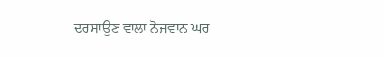ਦਰਸਾਉਣ ਵਾਲਾ ਨੋਜਵਾਨ ਘਰ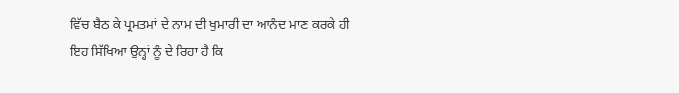ਵਿੱਚ ਬੈਠ ਕੇ ਪ੍ਰਮਤਮਾਂ ਦੇ ਨਾਮ ਦੀ ਖੁਮਾਰੀ ਦਾ ਆਨੰਦ ਮਾਣ ਕਰਕੇ ਹੀ
ਇਹ ਸਿੱਖਿਆ ਉਨ੍ਹਾਂ ਨੂੰ ਦੇ ਰਿਹਾ ਹੈ ਕਿ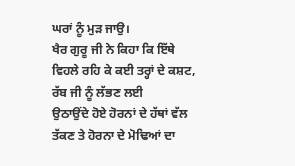ਘਰਾਂ ਨੂੰ ਮੁੜ ਜਾਉ।
ਖੈਰ ਗੁਰੂ ਜੀ ਨੇ ਕਿਹਾ ਕਿ ਇੱਥੇ ਵਿਹਲੇ ਰਹਿ ਕੇ ਕਈ ਤਰ੍ਹਾਂ ਦੇ ਕਸ਼ਟ, ਰੱਬ ਜੀ ਨੂੰ ਲੱਭਣ ਲਈ
ਉਠਾਉਂਦੇ ਹੋਏ ਹੋਰਨਾਂ ਦੇ ਹੱਥਾਂ ਵੱਲ ਤੱਕਣ ਤੇ ਹੋਰਨਾ ਦੇ ਮੋਢਿਆਂ ਦਾ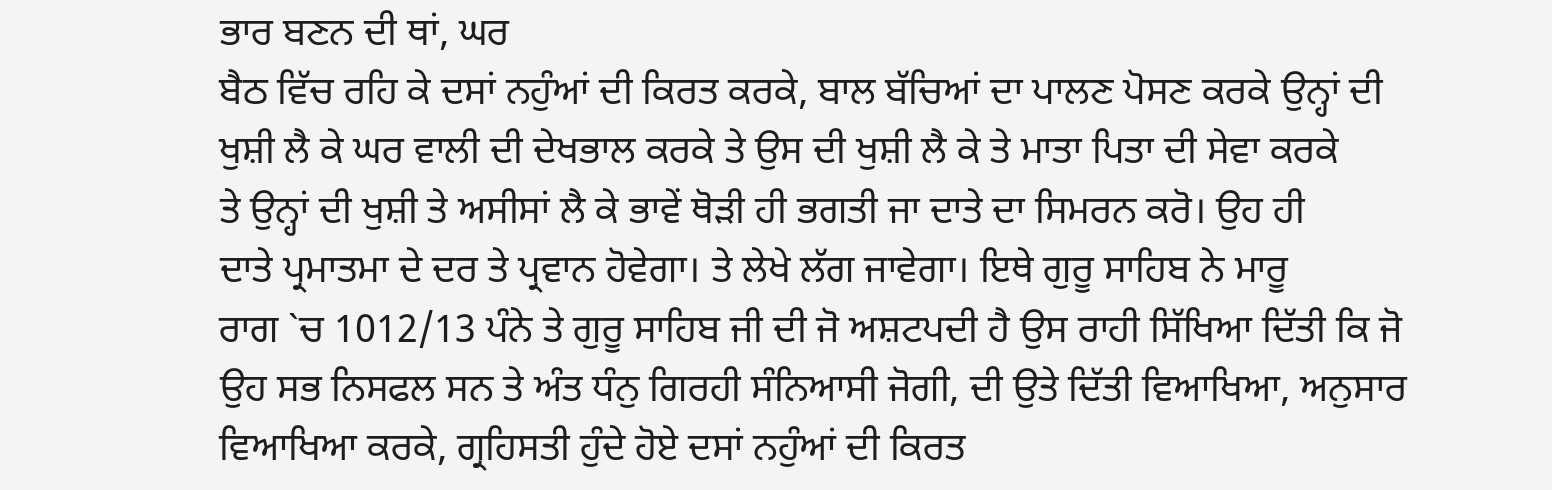ਭਾਰ ਬਣਨ ਦੀ ਥਾਂ, ਘਰ
ਬੈਠ ਵਿੱਚ ਰਹਿ ਕੇ ਦਸਾਂ ਨਹੁੰਆਂ ਦੀ ਕਿਰਤ ਕਰਕੇ, ਬਾਲ ਬੱਚਿਆਂ ਦਾ ਪਾਲਣ ਪੋਸਣ ਕਰਕੇ ਉਨ੍ਹਾਂ ਦੀ
ਖੁਸ਼ੀ ਲੈ ਕੇ ਘਰ ਵਾਲੀ ਦੀ ਦੇਖਭਾਲ ਕਰਕੇ ਤੇ ਉਸ ਦੀ ਖੁਸ਼ੀ ਲੈ ਕੇ ਤੇ ਮਾਤਾ ਪਿਤਾ ਦੀ ਸੇਵਾ ਕਰਕੇ
ਤੇ ਉਨ੍ਹਾਂ ਦੀ ਖੁਸ਼ੀ ਤੇ ਅਸੀਸਾਂ ਲੈ ਕੇ ਭਾਵੇਂ ਥੋੜੀ ਹੀ ਭਗਤੀ ਜਾ ਦਾਤੇ ਦਾ ਸਿਮਰਨ ਕਰੋ। ਉਹ ਹੀ
ਦਾਤੇ ਪ੍ਰਮਾਤਮਾ ਦੇ ਦਰ ਤੇ ਪ੍ਰਵਾਨ ਹੋਵੇਗਾ। ਤੇ ਲੇਖੇ ਲੱਗ ਜਾਵੇਗਾ। ਇਥੇ ਗੁਰੂ ਸਾਹਿਬ ਨੇ ਮਾਰੂ
ਰਾਗ `ਚ 1012/13 ਪੰਨੇ ਤੇ ਗੁਰੂ ਸਾਹਿਬ ਜੀ ਦੀ ਜੋ ਅਸ਼ਟਪਦੀ ਹੈ ਉਸ ਰਾਹੀ ਸਿੱਖਿਆ ਦਿੱਤੀ ਕਿ ਜੋ
ਉਹ ਸਭ ਨਿਸਫਲ ਸਨ ਤੇ ਅੰਤ ਧੰਨੁ ਗਿਰਹੀ ਸੰਨਿਆਸੀ ਜੋਗੀ, ਦੀ ਉਤੇ ਦਿੱਤੀ ਵਿਆਖਿਆ, ਅਨੁਸਾਰ
ਵਿਆਖਿਆ ਕਰਕੇ, ਗ੍ਰਹਿਸਤੀ ਹੁੰਦੇ ਹੋਏ ਦਸਾਂ ਨਹੁੰਆਂ ਦੀ ਕਿਰਤ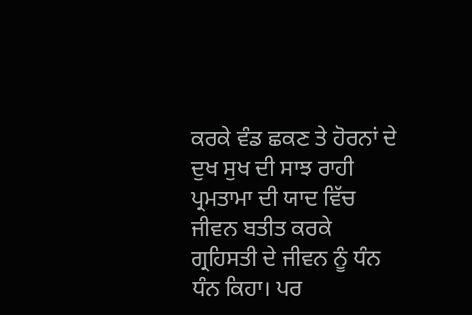ਕਰਕੇ ਵੰਡ ਛਕਣ ਤੇ ਹੋਰਨਾਂ ਦੇ
ਦੁਖ ਸੁਖ ਦੀ ਸਾਝ ਰਾਹੀ ਪ੍ਰਮਤਾਮਾ ਦੀ ਯਾਦ ਵਿੱਚ ਜੀਵਨ ਬਤੀਤ ਕਰਕੇ ਗ੍ਰਹਿਸਤੀ ਦੇ ਜੀਵਨ ਨੂੰ ਧੰਨ
ਧੰਨ ਕਿਹਾ। ਪਰ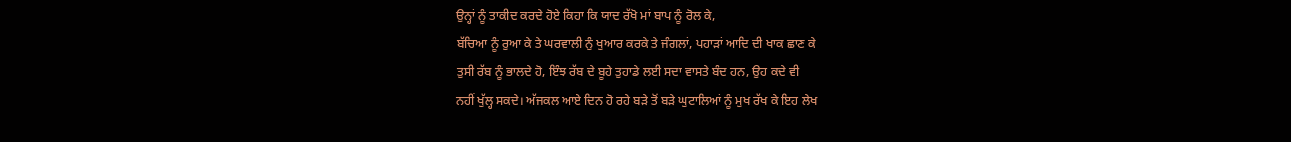ਉਨ੍ਹਾਂ ਨੂੰ ਤਾਕੀਦ ਕਰਦੇ ਹੋਏ ਕਿਹਾ ਕਿ ਯਾਦ ਰੱਖੋ ਮਾਂ ਬਾਪ ਨੂੰ ਰੋਲ ਕੇ,
ਬੱਚਿਆ ਨੂੰ ਰੁਆ ਕੇ ਤੇ ਘਰਵਾਲੀ ਨੁੰ ਖੁਆਰ ਕਰਕੇ ਤੇ ਜੰਗਲਾਂ, ਪਹਾੜਾਂ ਆਦਿ ਦੀ ਖਾਕ ਛਾਣ ਕੇ
ਤੁਸੀ ਰੱਬ ਨੂੰ ਭਾਲਦੇ ਹੋ, ਇੰਝ ਰੱਬ ਦੇ ਬੂਹੇ ਤੁਹਾਡੇ ਲਈ ਸਦਾ ਵਾਸਤੇ ਬੰਦ ਹਨ, ਉਹ ਕਦੇ ਵੀ
ਨਹੀਂ ਖੁੱਲ੍ਹ ਸਕਦੇ। ਅੱਜਕਲ ਆਏ ਦਿਨ ਹੋ ਰਹੇ ਬੜੇ ਤੋਂ ਬੜੇ ਘੁਟਾਲਿਆਂ ਨੂੰ ਮੁਖ ਰੱਖ ਕੇ ਇਹ ਲੇਖ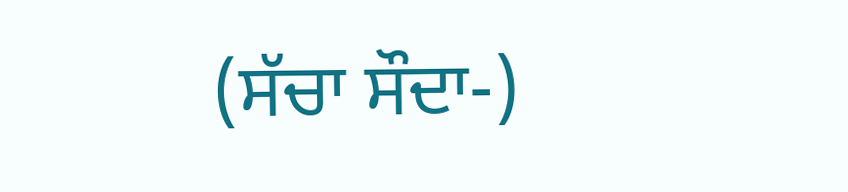(ਸੱਚਾ ਸੌਦਾ-)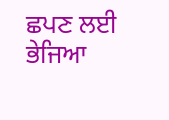ਛਪਣ ਲਈ ਭੇਜਿਆ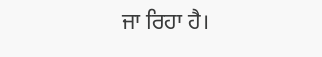ਜਾ ਰਿਹਾ ਹੈ।